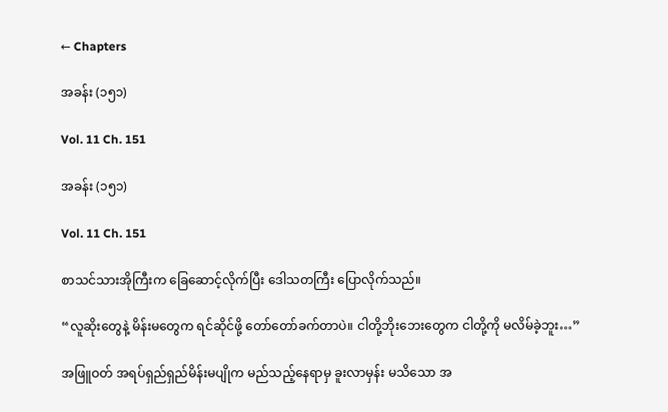← Chapters

အခန်း (၁၅၁)

Vol. 11 Ch. 151

အခန်း (၁၅၁)

Vol. 11 Ch. 151

စာသင်သားအိုကြီးက ခြေဆောင့်လိုက်ပြီး ဒေါသတကြီး ပြောလိုက်သည်။

“လူဆိုးတွေနဲ့ မိန်းမတွေက ရင်ဆိုင်ဖို့ တော်‌တော်ခက်တာပဲ။ ငါတို့ဘိုးဘေးတွေက ငါတို့ကို မလိမ်ခဲ့ဘူး…”

အဖြူဝတ် အရပ်ရှည်ရှည်မိန်းမပျိုက မည်‌သည့်နေရာမှ ခူးလာမှန်း မသိသော အ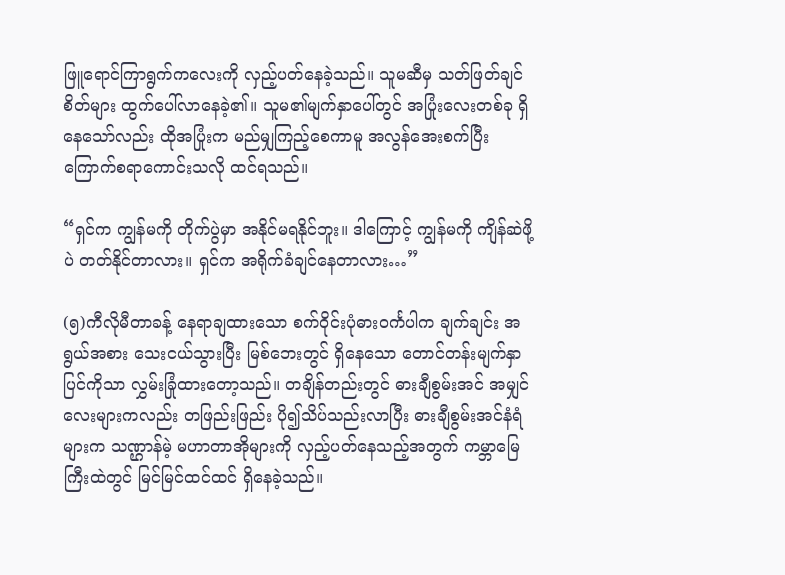ဖြူရောင်ကြာရွက်ကလေးကို လှည့်ပတ်နေခဲ့သည်။ သူမဆီမှ သတ်ဖြတ်ချင်စိတ်များ ထွက်ပေါ်လာနေခဲ့၏။ သူမ၏မျက်နှာပေါ်တွင် အပြုံးလေးတစ်ခု‌ ရှိနေသော်လည်း ထိုအပြုံးက မည်မျှကြည့်စေကာမူ အလွန်အေးစက်ပြီး ကြောက်စရာကောင်းသလို ထင်ရသည်။

“ရှင်က ကျွန်မကို တိုက်ပွဲမှာ အနိုင်မရနိုင်ဘူး။ ဒါကြောင့် ကျွန်မကို ကျိန်ဆဲဖို့ပဲ တတ်နိုင်တာလား။ ရှင်က အရိုက်ခံချင်နေတာလား…”

(၅)ကီလိုမီတာခန့် နေရာချထားသော စက်ဝိုင်းပုံဓားဝင်္ကပါက ချက်ချင်း အရွယ်အစား သေးငယ်သွားပြီး မြစ်ဘေးတွင် ရှိနေသော တောင်တန်းမျက်နှာပြင်ကိုသာ လွှမ်းခြုံထားတော့သည်။ တချိန်တည်းတွင် ဓားချီစွမ်းအင် အမျှင်လေးများကလည်း တဖြည်းဖြည်း ပို၍သိပ်သည်းလာပြီး ဓားချီစွမ်းအင်နံရံများက သဏ္ဌာန်မဲ့ မဟာတာအိုများကို လှည့်ပတ်နေသည့်အတွက် ကမ္ဘာမြေကြီးထဲတွင် မြင်မြင်ထင်ထင် ရှိနေခဲ့သည်။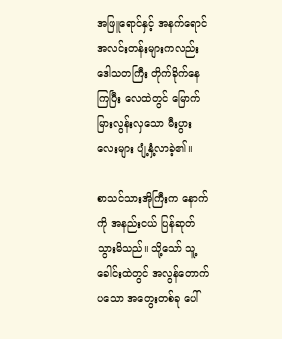အဖြူရောင်နှင့် အနက်ရောင် အလင်းတန်းများကလည်း ဒေါသတကြီး တိုက်ခိုက်နေကြပြီး လေထဲတွင် မြောက်မြားလွန်းလှသော မီးပွားလေးများ ပျံ့နှံ့လာခဲ့၏။

စာသင်သားအိုကြီးက နောက်ကို အနည်းငယ် ပြန်ဆုတ်သွားမိသည်။ သို့သော် သူ့ခေါင်းထဲတွင် အလွန်တောက်ပသော အတွေးတစ်ခု ပေါ်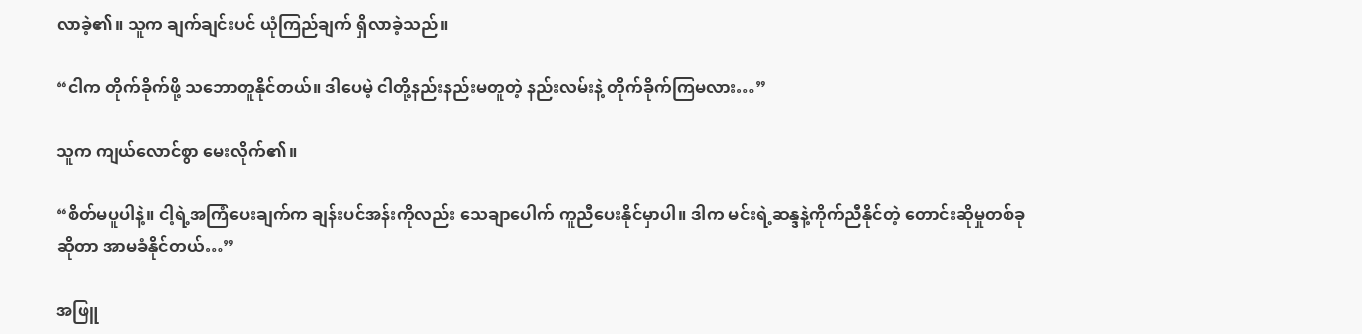လာခဲ့၏။ သူက ချက်ချင်းပင် ယုံကြည်ချက် ရှိလာခဲ့သည်။

“ငါက တိုက်ခိုက်ဖို့ သဘောတူနိုင်တယ်။ ဒါပေမဲ့ ငါတို့နည်းနည်းမတူတဲ့ နည်းလမ်းနဲ့ တိုက်ခိုက်ကြမလား…”

သူက ကျယ်လောင်စွာ မေးလိုက်၏။

“စိတ်မပူပါနဲ့။ ငါ့ရဲ့အကြံပေးချက်က ချန်းပင်အန်းကိုလည်း သေချာပေါက် ကူညီပေးနိုင်မှာပါ။ ဒါက မင်းရဲ့ဆန္ဒနဲ့ကိုက်ညီနိုင်တဲ့ တောင်းဆိုမှုတစ်ခုဆိုတာ အာမခံနိုင်တယ်…”

အဖြူ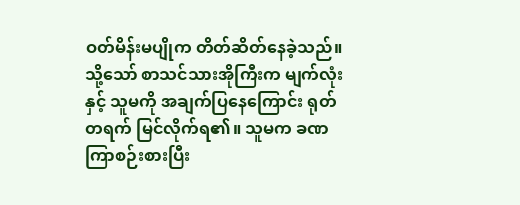ဝတ်မိန်းမပျိုက တိတ်‌ဆိတ်နေခဲ့သည်။ သို့သော် စာသင်သားအိုကြီးက မျက်လုံးနှင့် သူမကို အချက်ပြနေကြောင်း ရုတ်တရက် မြင်လိုက်ရ၏။ သူမက ခဏကြာစဉ်းစားပြီး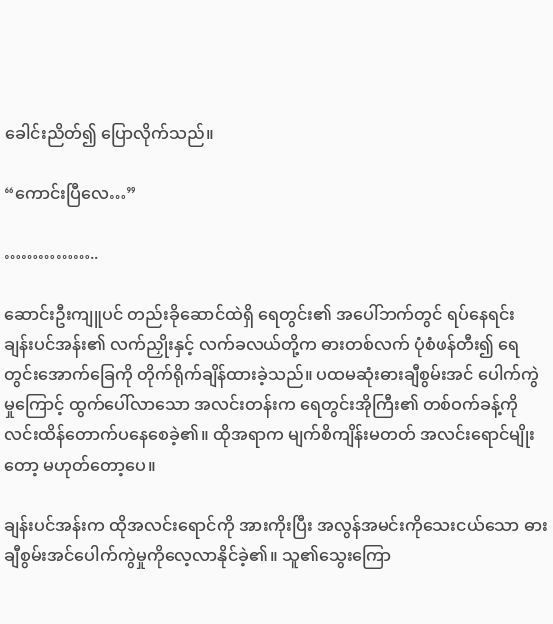ခေါင်းညိတ်၍ ပြောလိုက်သည်။

“ကောင်းပြီလေ…”

……………..

ဆောင်းဦးကျူပင် တည်းခိုဆောင်ထဲရှိ ရေတွင်း၏ အပေါ်ဘက်တွင် ရပ်နေရင်း ချန်းပင်အန်း၏ လက်ညှိုးနှင့် လက်ခလယ်တို့က ဓားတစ်လက် ပုံစံဖန်တီး၍ ရေတွင်းအောက်ခြေကို တိုက်ရိုက်ချိန်ထားခဲ့သည်။ ပထမဆုံးဓားချီစွမ်းအင် ပေါက်ကွဲမှုကြောင့် ထွက်ပေါ်လာသော အလင်းတန်းက ‌ရေတွင်းအိုကြီး၏ တစ်ဝက်ခန့်ကို လင်းထိန်တောက်ပနေစေခဲ့၏။ ထိုအရာက မျက်စိကျိန်းမတတ် အလင်းရောင်မျိုးတော့ မဟုတ်တော့ပေ။

ချန်းပင်အန်းက ထိုအလင်းရောင်ကို အားကိုးပြီး အလွန်အမင်းကိုသေးငယ်သော ဓားချီစွမ်းအင်ပေါက်ကွဲမှုကိုလေ့လာနိုင်ခဲ့၏။ သူ၏သွေးကြော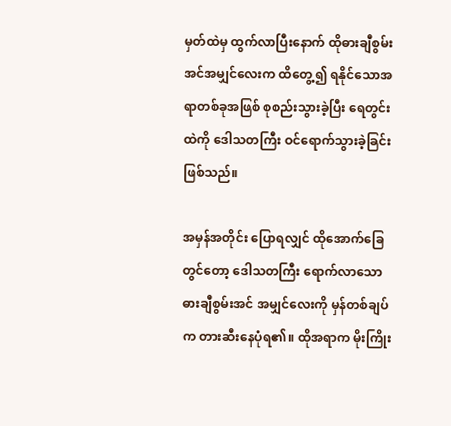မှတ်ထဲမှ ထွက်လာပြီးနောက် ထိုဓားချီစွမ်းအင်အမျှင်လေးက ထိတွေ့၍ ရနိုင်သောအရာတစ်ခုအဖြစ် စုစည်းသွားခဲ့ပြီး ရေတွင်းထဲကို ဒေါသတကြီး ဝင်ရောက်သွားခဲ့ခြင်းဖြစ်သည်။

အမှန်အတိုင်း ပြောရလျှင် ထိုအောက်ခြေတွင်တော့ ဒေါသတကြီး ရောက်လာသော ဓားချီစွမ်းအင် အမျှင်လေးကို မှန်တစ်ချပ်က တားဆီးနေပုံရ၏။ ထိုအရာက မိုးကြိုး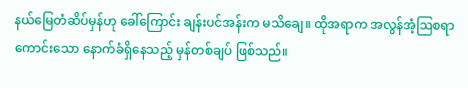နယ်မြေတံဆိပ်မှန်ဟု ခေါ်ကြောင်း ချန်းပင်အန်းက မသိချေ။ ထိုအရာက အလွန်အံ့ဩစရာကောင်းသော နောက်ခံရှိနေသည့် မှန်တစ်ချပ် ဖြစ်သည်။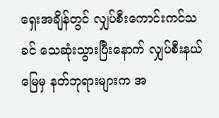ရှေးအချိန်တွင် လျှပ်စီးကောင်းကင်သခင် သေဆုံးသွားပြီးနောက် လျှပ်စီးနယ်မြေမှ နတ်ဘုရားများက အ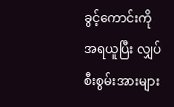ခွင့်ကောင်းကို အရယူပြီး လျှပ်စီးစွမ်းအားများ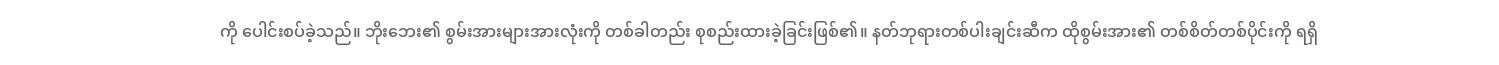ကို ပေါင်းစပ်ခဲ့သည်။ ဘိုးဘေး၏ စွမ်းအားများအားလုံးကို တစ်ခါတည်း စုစည်းထားခဲ့ခြင်းဖြစ်၏။ နတ်ဘုရားတစ်ပါးချင်းဆီက ထိုစွမ်းအား၏ တစ်စိတ်တစ်ပိုင်းကို ရရှိ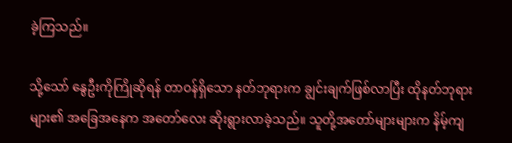ခဲ့ကြသည်။

သို့သော် နွေဦးကိုကြိုဆိုရန် တာဝန်ရှိသော နတ်ဘုရားက ချွင်းချက်ဖြစ်လာပြီး ထိုနတ်ဘုရားများ၏ အခြေအနေက အတော်လေး ဆိုးရွားလာခဲ့သည်။ သူတို့‌အတော်များများက နိမ့်ကျ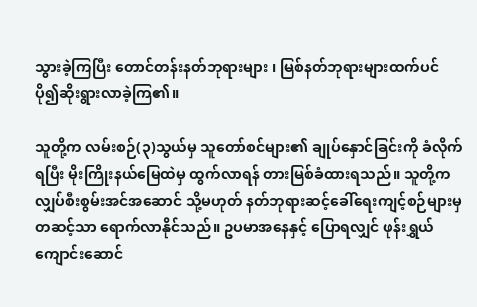သွားခဲ့ကြပြီး တောင်တန်းနတ်ဘုရားများ ၊ မြစ်နတ်ဘုရားများထက်ပင် ပို၍ဆိုးရွားလာခဲ့ကြ၏။

သူတို့က လမ်းစဉ်(၃)သွယ်မှ သူတော်စင်များ၏ ချုပ်နှောင်ခြင်းကို ခံလိုက်ရပြီး မိုးကြိုးနယ်မြေထဲမှ ထွက်လာရန် တားမြစ်ခံထားရသည်။ သူတို့က လျှပ်စီးစွမ်းအင်အဆောင် သို့မဟုတ် နတ်ဘုရားဆင့်ခေါ်ရေးကျင့်စဉ်များမှ တဆင့်သာ ရောက်လာနိုင်သည်။ ဥပမာအနေနှင့် ပြောရလျှင် ဖုန်းရွှယ်ကျောင်းဆောင်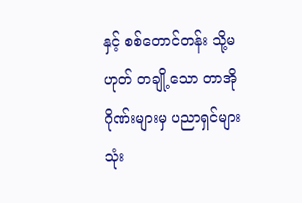နှင့် စစ်တောင်တန်း သို့မဟုတ် တချို့သော တာအိုဂိုဏ်းများမှ ပညာရှင်များသုံး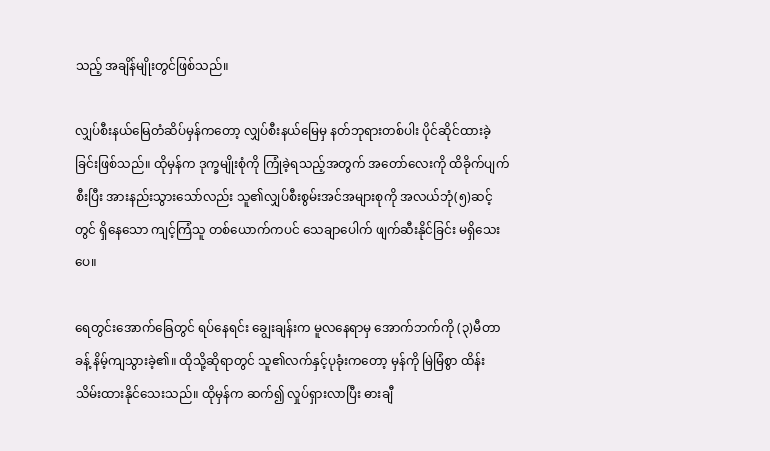သည့် အချိန်မျိုးတွင်ဖြစ်သည်။

လျှပ်စီးနယ်မြေတံဆိပ်‌မှန်ကတော့ လျှပ်စီးနယ်မြေမှ နတ်ဘုရားတစ်ပါး ပိုင်ဆိုင်ထားခဲ့ခြင်းဖြစ်သည်။ ထိုမှန်က ဒုက္ခမျိုးစုံကို ကြုံခဲ့ရသည့်အတွက် အတော်လေးကို ထိခိုက်ပျက်စီးပြီး အားနည်းသွားသော်လည်း သူ၏လျှပ်စီးစွမ်းအင်အများစုကို အလယ်ဘုံ(၅)ဆင့်တွင် ရှိနေသော ကျင့်ကြံသူ တစ်ယောက်ကပင် သေချာပေါက် ဖျက်ဆီးနိုင်ခြင်း မရှိသေးပေ။

ရေတွင်းအောက်ခြေတွင် ရပ်နေရင်း ချွေးချန်းက မူလနေရာမှ အောက်ဘက်ကို (၃)မီတာခန့် နိမ့်ကျသွားခဲ့၏။ ထိုသို့ဆိုရာတွင် သူ၏လက်နှင့်ပုခုံးကတော့ မှန်ကို မြဲမြံစွာ ထိန်းသိမ်းထားနိုင်သေးသည်။ ထိုမှန်က ဆက်၍ လှုပ်ရှားလာပြီး ဓားချီ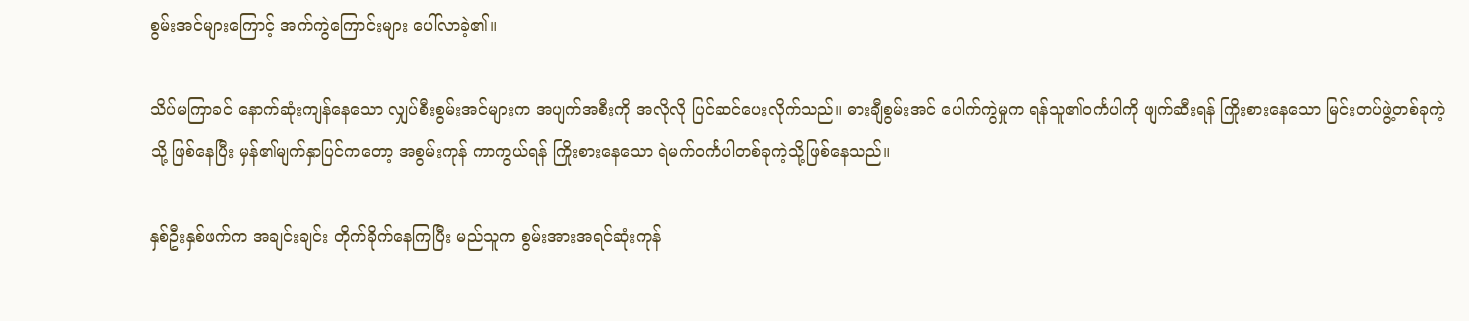စွမ်းအင်များကြောင့် အက်ကွဲကြောင်းများ ပေါ်လာခဲ့၏။

သိပ်မကြာခင် နောက်ဆုံးကျန်နေသော လျှပ်စီးစွမ်းအင်များက အပျက်အစီးကို အလိုလို ပြင်ဆင်ပေးလိုက်သည်။ ဓားချီစွမ်းအင် ပေါက်ကွဲမှုက ရန်သူ၏ဝင်္ကပါကို ဖျက်ဆီးရန် ကြိုးစားနေသော မြင်းတပ်ဖွဲ့တစ်ခုကဲ့သို့ ဖြစ်နေပြီး မှန်၏မျက်နှာပြင်ကတော့ အစွမ်းကုန် ကာကွယ်ရန် ကြိုးစားနေသော ရဲမက်ဝင်္ကပါတစ်ခုကဲ့သို့ဖြစ်နေသည်။

နှစ်ဦးနှစ်ဖက်က အချင်းချင်း တိုက်ခိုက်နေကြပြီး မည်သူက စွမ်းအားအရင်ဆုံးကုန်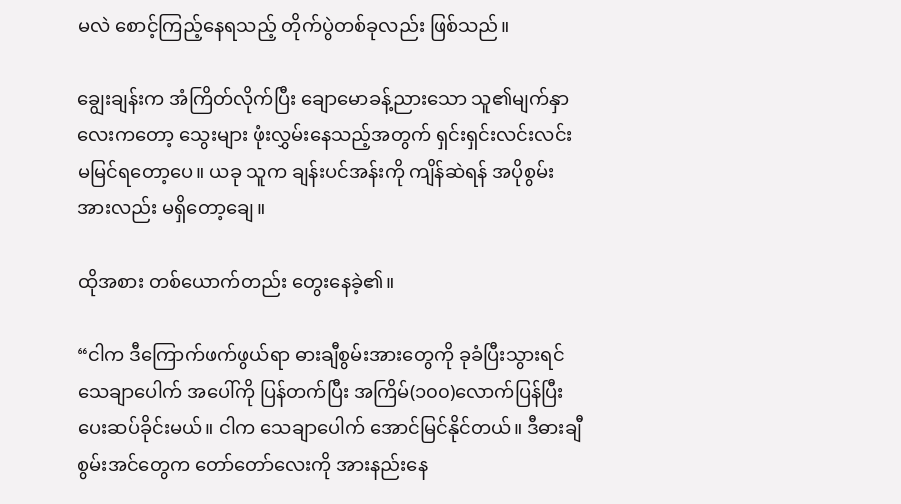မလဲ စောင့်ကြည့်နေရသည့် တိုက်ပွဲတစ်ခုလည်း ဖြစ်သည်။

ချွေးချန်းက အံကြိတ်လိုက်ပြီး ချောမောခန့်ညားသော သူ၏မျက်နှာလေးကတော့ သွေးများ ဖုံးလွှမ်းနေသည့်အတွက် ရှင်းရှင်းလင်းလင်း မမြင်ရတော့ပေ။ ယခု သူက ချန်းပင်အန်းကို ကျိန်ဆဲရန် အပိုစွမ်းအားလည်း မရှိတော့ချေ။

ထိုအစား တစ်ယောက်တည်း တွေးနေခဲ့၏။

“ငါက ဒီကြောက်ဖက်ဖွယ်ရာ ဓားချီစွမ်းအားတွေကို ခုခံပြီးသွားရင် သေချာပေါက် အပေါ်ကို ပြန်တက်ပြီး အကြိမ်(၁၀၀)လောက်ပြန်ပြီး ပေးဆပ်ခိုင်းမယ်။ ငါက သေချာပေါက် အောင်မြင်နိုင်တယ်။ ဒီဓားချီစွမ်းအင်တွေက တော်တော်လေးကို အားနည်းနေ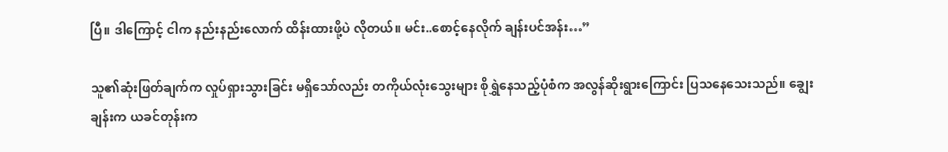ပြီ။ ဒါကြောင့် ငါက နည်းနည်းလောက် ထိန်းထားဖို့ပဲ လိုတယ်။ မင်း..စောင့်နေလိုက် ချန်းပင်အန်း…”

သူ၏ဆုံးဖြတ်ချက်က လှုပ်ရှားသွားခြင်း မရှိသော်လည်း တကိုယ်လုံးသွေးများ စိုရွှဲနေသည့်ပုံစံက အလွန်ဆိုးရွားကြောင်း ပြသနေသေးသည်။ ချွေးချန်းက ယခင်တုန်းက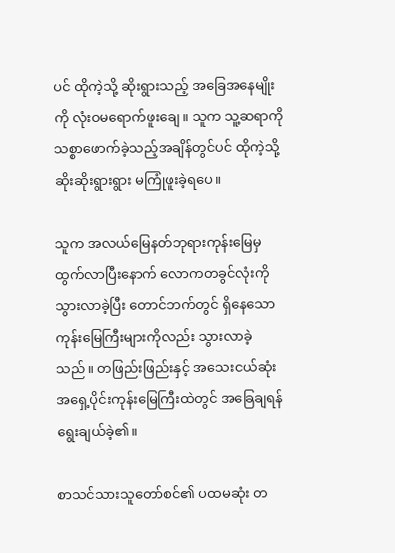ပင် ထိုကဲ့သို့ ဆိုးရွားသည့် အခြေအနေမျိုးကို လုံးဝမရောက်ဖူးချေ။ သူက သူ့ဆရာကို သစ္စာဖောက်ခဲ့သည့်အချိန်တွင်ပင် ထိုကဲ့သို့ဆိုးဆိုးရွားရွား မကြုံဖူးခဲ့ရပေ။

သူက အလယ်မြေနတ်ဘုရားကုန်းမြေမှ ထွက်လာပြီးနောက် လောကတခွင်လုံးကို သွားလာခဲ့ပြီး တောင်ဘက်တွင် ရှိနေသော ကုန်းမြေကြီးများကိုလည်း သွားလာခဲ့သည်။ တဖြည်းဖြည်းနှင့် အသေးငယ်ဆုံး အရှေ့ပိုင်းကုန်းမြေကြီးထဲတွင် အခြေချရန် ရွေးချယ်ခဲ့၏။

စာသင်သားသူတော်စင်၏ ပထမဆုံး တ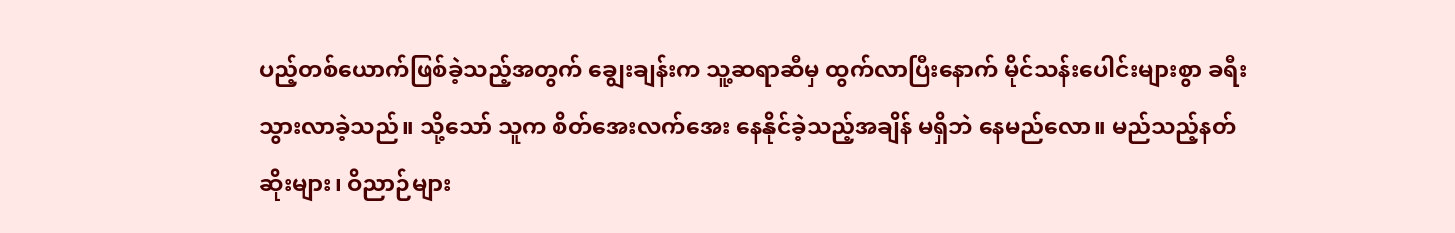ပည့်တစ်ယောက်ဖြစ်ခဲ့သည့်အတွက် ချွေးချန်းက သူ့ဆရာဆီမှ ထွက်လာပြီးနောက် မိုင်သန်းပေါင်းများစွာ ခရီးသွားလာခဲ့သည်။ သို့သော် သူက စိတ်အေးလက်အေး နေနိုင်ခဲ့သည့်အချိန် မရှိဘဲ နေမည်လော။ မည်သည့်နတ်ဆိုးများ၊ ဝိညာဉ်များ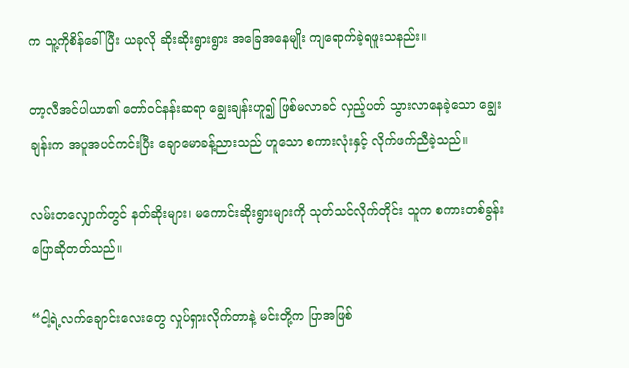က သူ့ကိုစိန်ခေါ်ပြီး ယခုလို ဆိုးဆိုးရွားရွား အခြေအနေမျိုး ကျရောက်ခဲ့ရဖူးသနည်း။

တာ့လီအင်ပါယာ၏ တော်ဝင်နန်းဆရာ ချွေးချန်းဟူ၍ ဖြစ်မလာခင် လှည့်ပတ် သွားလာနေခဲ့သော ချွေးချန်းက အပူအပင်‌ကင်းပြီး ချောမောခန့်ညားသည် ဟူသော စကားလုံးနှင့် လိုက်ဖက်ညီခဲ့သည်။

လမ်းတလျှောက်တွင် နတ်ဆိုးများ၊ မကောင်းဆိုးရွားများကို သုတ်သင်လိုက်တိုင်း သူက စကားတစ်ခွန်းပြောဆိုတတ်သည်။

“ငါ့ရဲ့လက်ချောင်းလေးတွေ လှုပ်ရှားလိုက်တာနဲ့ မင်းတို့က ပြာအဖြစ်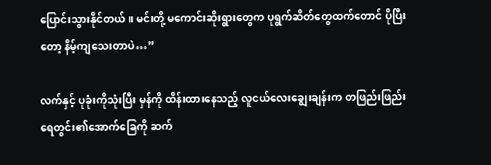ပြောင်းသွားနိုင်တယ်။ မင်းတို့ မကောင်းဆိုးရွားတွေက ပုရွက်ဆိတ်တွေထက်တောင် ပိုပြီးတော့ နိမ့်ကျသေးတာပဲ…”

လက်နှင့် ပုခုံးကိုသုံးပြီး မှန်ကို ထိန်းထားနေသည့် လူငယ်လေးချွေးချန်းက တဖြည်းဖြည်း ရေတွင်း၏အောက်ခြေကို ဆက်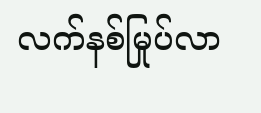လက်‌နစ်မြုပ်လာ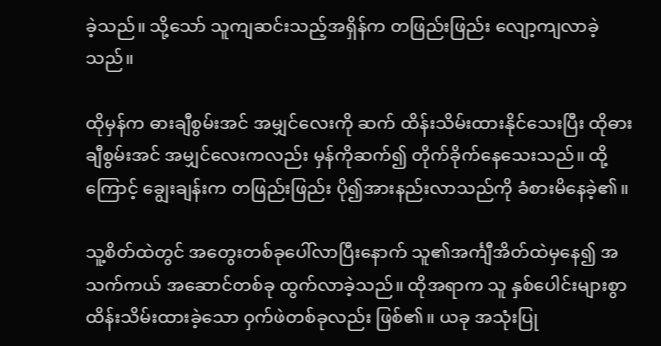ခဲ့သည်။ သို့သော် သူကျဆင်းသည့်အရှိန်က တဖြည်းဖြည်း လျော့ကျလာခဲ့သည်။

ထိုမှန်က ဓားချီစွမ်းအင် အမျှင်လေးကို ဆက် ထိန်းသိမ်းထားနိုင်သေးပြီး ထိုဓားချီစွမ်းအင် အမျှင်လေးကလည်း မှန်ကိုဆက်၍ တိုက်ခိုက်နေသေးသည်။ ထို့ကြောင့် ချွေးချန်းက တဖြည်းဖြည်း ပို၍အားနည်းလာသည်ကို ခံစားမိနေခဲ့၏။

သူ့စိတ်ထဲတွင် အတွေးတစ်ခုပေါ်လာပြီးနောက် သူ၏အင်္ကျီအိတ်ထဲမှနေ၍ အသက်ကယ် အဆောင်တစ်ခု ထွက်လာခဲ့သည်။ ထိုအရာက သူ နှစ်ပေါင်းများစွာ ထိန်းသိမ်းထားခဲ့သော ဝှက်ဖဲတစ်ခုလည်း ဖြစ်၏။ ယခု အသုံးပြု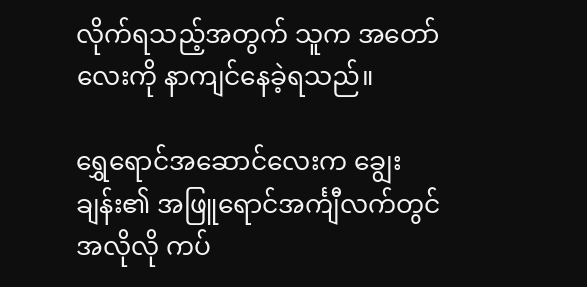လိုက်ရသည့်အတွက် သူက အတော်လေးကို နာကျင်နေခဲ့ရသည်။

ရွှေရောင်အဆောင်လေးက ချွေးချန်း၏ အဖြူရောင်အင်္ကျီလက်တွင် အလိုလို ကပ်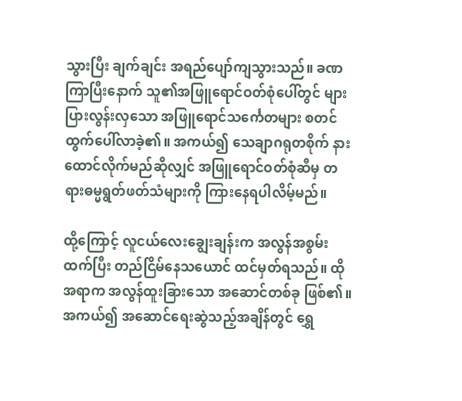သွားပြီး ချက်ချင်း အရည်ပျော်ကျသွားသည်။ ခဏကြာပြီးနောက် သူ၏အဖြူရောင်ဝတ်စုံပေါ်တွင် များပြား‌လွန်းလှသော အဖြူရောင်သင်္ကေတများ စတင်ထွက်ပေါ်လာခဲ့၏။ အကယ်၍ သေချာဂရုတစိုက် နားထောင်လိုက်မည်ဆိုလျှင် အဖြူရောင်ဝတ်စုံဆီမှ တရားဓမ္မရွတ်ဖတ်သံများကို ကြားနေရပါလိမ့်မည်။

ထို့ကြောင့် လူငယ်လေးချွေးချန်းက အလွန်အစွမ်းထက်ပြီး တည်ငြိမ်နေသယောင် ထင်မှတ်ရသည်။ ထိုအရာက အလွန်ထူးခြားသော အဆောင်တစ်ခု ဖြစ်၏။ အကယ်၍ အဆောင်ရေးဆွဲသည့်အချိန်တွင် ရွှေ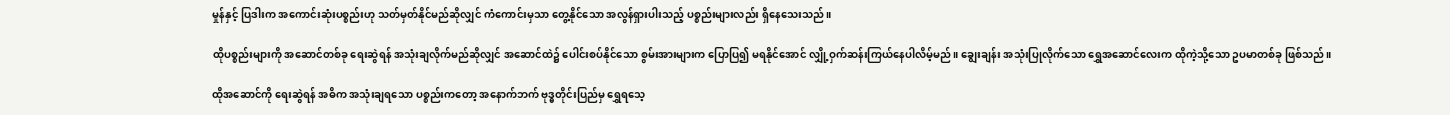မှုန်နှင့် ပြဒါးက အကောင်းဆုံးပစ္စည်းဟု သတ်မှတ်နိုင်မည်ဆိုလျှင် ကံကောင်းမှသာ တွေ့နိုင်သော အလွန်ရှားပါးသည့် ပစ္စည်းများလည်း ရှိနေသေးသည်။

ထိုပစ္စည်းများကို အဆောင်တစ်ခု ရေးဆွဲရန် အသုံးချလိုက်မည်ဆိုလျှင် အဆောင်ထဲ၌ ပေါင်းစပ်နိုင်သော စွမ်းအားများက ပြောပြ၍ မရနိုင်အောင် လျှို့ဝှက်ဆန်းကြယ်နေပါလိမ့်မည်။ ချွေးချန်း အသုံးပြုလိုက်သော ရွှေအဆောင်လေးက ထိုကဲ့သို့သော ဥပမာတစ်ခု ဖြစ်သည်။

ထိုအဆောင်ကို ရေးဆွဲရန် အဓိက အသုံးချရသော ပစ္စည်းကတော့ အနောက်ဘက် ဗုဒ္ဓတိုင်းပြည်မှ ရွှေရသေ့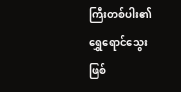ကြီးတစ်ပါး၏ ရွှေရောင်သွေး ဖြစ်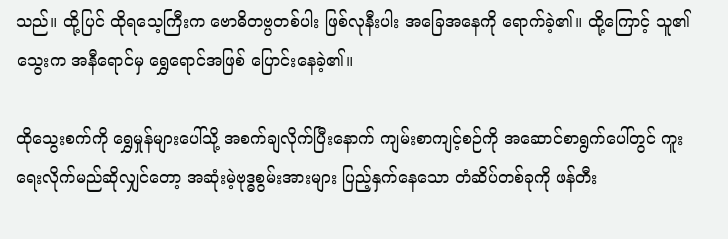သည်။ ထို့ပြင် ထိုရသေ့ကြီးက ဗောဓိတဗ္ပတစ်ပါး ဖြစ်လုနီးပါး အခြေအနေကို ရောက်ခဲ့၏။ ထို့ကြောင့် သူ၏သွေးက အနီရောင်မှ ရွှေရောင်အဖြစ် ပြောင်းနေခဲ့၏။

ထိုသွေးစက်ကို ရွှေမှုန်များပေါ်သို့ အစက်ချလိုက်ပြီးနောက် ကျမ်းစာကျင့်စဉ်ကို အဆောင်စာရွက်ပေါ်တွင် ကူးရေးလိုက်မည်ဆိုလျှင်တော့ အဆုံးမဲ့ဗုဒ္ဓစွမ်းအားများ ပြည့်နှက်နေသော တံဆိပ်တစ်ခုကို ဖန်တီး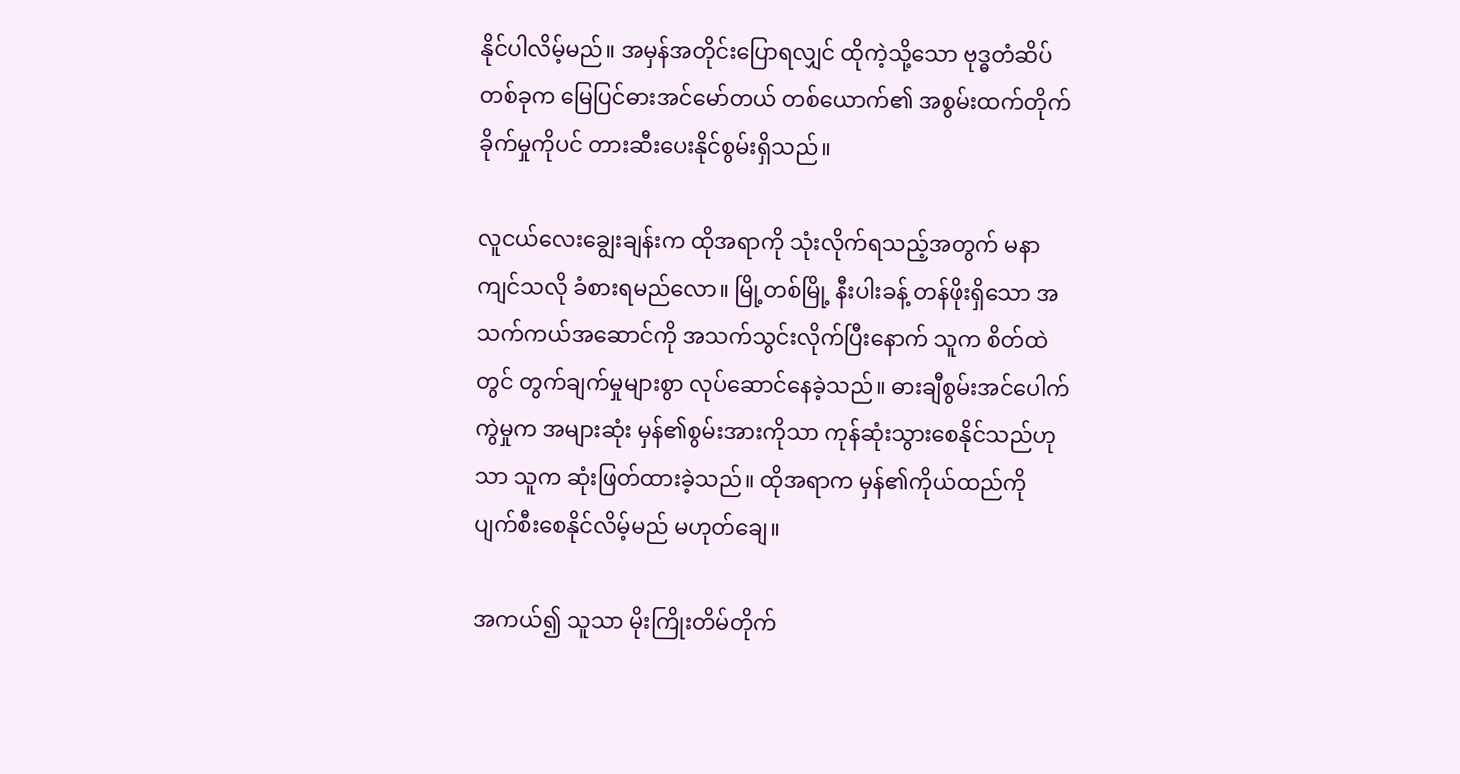နိုင်ပါလိမ့်မည်။ အမှန်အတိုင်းပြောရလျှင် ထိုကဲ့သို့သော ဗုဒ္ဓတံဆိပ်တစ်ခုက မြေပြင်ဓားအင်မော်တယ် တစ်ယောက်၏ အစွမ်းထက်တိုက်ခိုက်မှုကိုပင် တားဆီးပေးနိုင်စွမ်းရှိသည်။

လူငယ်လေးချွေးချန်းက ထိုအရာကို သုံးလိုက်ရသည့်အတွက် မနာကျင်သလို ခံစားရမည်လော။ မြို့တစ်မြို့ နီးပါးခန့် တန်ဖိုးရှိသော အသက်ကယ်အဆောင်ကို အသက်သွင်းလိုက်ပြီးနောက် သူက စိတ်ထဲတွင် တွက်ချက်မှုများစွာ လုပ်ဆောင်နေခဲ့သည်။ ဓားချီစွမ်းအင်ပေါက်ကွဲမှုက အများဆုံး မှန်၏စွမ်းအားကိုသာ ကုန်ဆုံးသွားစေနိုင်သည်ဟုသာ သူက ဆုံးဖြတ်ထားခဲ့သည်။ ထိုအရာက မှန်၏ကိုယ်ထည်ကို ပျက်စီးစေနိုင်လိမ့်မည် မဟုတ်ချေ။

အကယ်၍ သူသာ မိုးကြိုးတိမ်တိုက်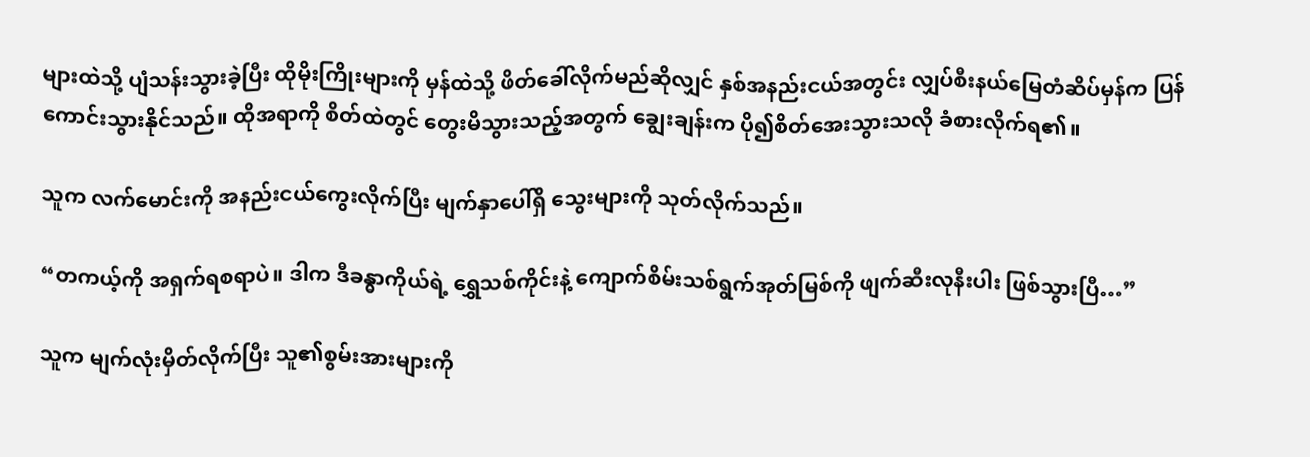များထဲသို့ ပျံသန်းသွားခဲ့ပြီး ထိုမိုးကြိုးများကို မှန်ထဲသို့ ဖိတ်ခေါ်လိုက်မည်ဆိုလျှင် နှစ်အနည်းငယ်အတွင်း လျှပ်စီးနယ်မြေတံဆိပ်မှန်က ပြန်ကောင်းသွားနိုင်သည်။ ထိုအရာကို စိတ်ထဲတွင် တွေးမိသွားသည့်အတွက် ချွေးချန်းက ပို၍စိတ်အေးသွားသလို ခံစားလိုက်ရ၏။

သူက လက်မောင်းကို အနည်းငယ်ကွေးလိုက်ပြီး မျက်နှာပေါ်ရှိ သွေးများကို သုတ်လိုက်သည်။

“တကယ့်ကို အရှက်ရစရာပဲ။ ဒါက ဒီခန္ဓာကိုယ်ရဲ့ ရွှေသစ်ကိုင်းနဲ့ ကျောက်စိမ်းသစ်ရွက်အုတ်မြစ်ကို ဖျက်ဆီးလုနီးပါး ဖြစ်သွားပြီ…”

သူက မျက်လုံးမှိတ်လိုက်ပြီး သူ၏စွမ်းအားများကို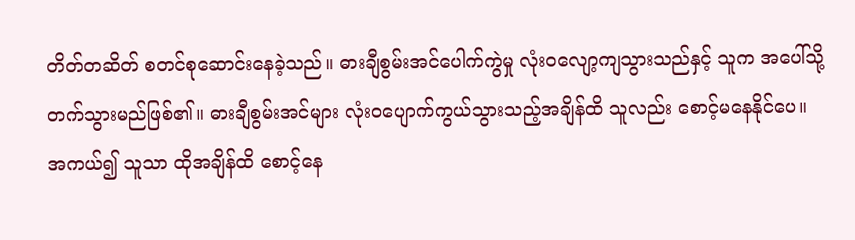တိတ်တဆိတ် စတင်စုဆောင်းနေခဲ့သည်။ ဓားချီစွမ်းအင်ပေါက်ကွဲမှု လုံးဝလျော့ကျသွားသည်နှင့် သူက အပေါ်သို့ တက်သွားမည်ဖြစ်၏။ ဓားချီစွမ်းအင်များ လုံးဝပျောက်ကွယ်သွားသည့်အချိန်ထိ သူလည်း စောင့်မနေနိုင်ပေ။ အကယ်၍ သူသာ ထိုအချိန်ထိ စောင့်နေ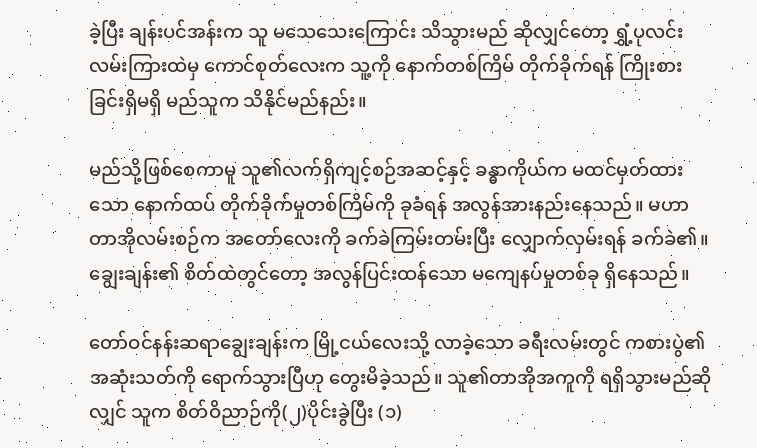ခဲ့ပြီး ချန်းပင်အန်းက သူ မသေသေးကြောင်း သိသွားမည် ဆိုလျှင်တော့ ရွှံ့ပုလင်းလမ်းကြားထဲမှ ကောင်စုတ်လေးက သူ့ကို နောက်တစ်ကြိမ် တိုက်ခိုက်ရန် ကြိုးစားခြင်းရှိမရှိ မည်သူက သိနိုင်မည်နည်း။

မည်သို့ဖြစ်စေကာမူ သူ၏လက်ရှိကျင့်စဉ်အဆင့်နှင့် ခန္ဓာကိုယ်က မထင်မှတ်ထားသော နောက်ထပ် တိုက်ခိုက်မှုတစ်ကြိမ်ကို ခုခံရန် အလွန်အားနည်းနေသည်။ မဟာတာအိုလမ်းစဉ်က အတော်လေးကို ခက်ခဲကြမ်းတမ်းပြီး လျှောက်လှမ်းရန် ခက်ခဲ၏။ ချွေးချန်း၏ စိတ်ထဲတွင်တော့ အလွန်ပြင်းထန်သော မကျေနပ်မှုတစ်ခု ရှိနေသည်။

တော်ဝင်နန်းဆရာချွေးချန်းက မြို့ငယ်လေးသို့ လာခဲ့သော ခရီးလမ်းတွင် ကစားပွဲ၏အဆုံးသတ်ကို ရောက်သွားပြီဟု တွေးမိခဲ့သည်။ သူ၏တာအိုအကူကို ရရှိသွားမည်‌ဆိုလျှင် သူက စိတ်ဝိညာဉ်ကို(၂)ပိုင်းခွဲပြီး (၁)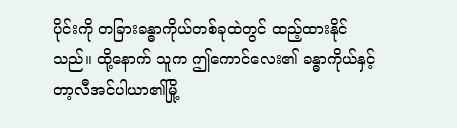ပိုင်းကို တခြားခန္ဓာကိုယ်တစ်ခုထဲတွင် ထည့်ထားနိုင်သည်။ ထို့နောက် သူက ဤကောင်လေး၏ ခန္ဓာကိုယ်နှင့် တာ့လီအင်ပါယာ၏မြို့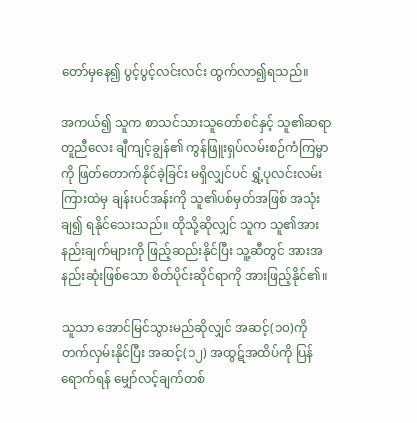တော်မှနေ၍ ပွင့်ပွင့်လင်းလင်း ထွက်လာ၍ရသည်။

အကယ်၍ သူက စာသင်သားသူတော်စင်နှင့် သူ၏ဆရာတူညီလေး ချီကျင့်ချွန်၏ ကွန်ဖြူးရှပ်လမ်းစဉ်ကံကြမ္မာကို ဖြတ်တောက်နိုင်ခဲ့ခြင်း မရှိလျှင်ပင် ရွှံ့ပုလင်းလမ်းကြားထဲမှ ချန်းပင်အန်းကို သူ၏ပစ်မှတ်အဖြစ် အသုံးချ၍ ရနိုင်သေးသည်။ ထိုသို့ဆိုလျှင် သူက သူ၏အားနည်းချက်များကို ဖြည့်ဆည်းနိုင်ပြီး သူ့ဆီတွင် အားအနည်းဆုံးဖြစ်သော စိတ်ပိုင်းဆိုင်ရာကို အားဖြည့်နိုင်၏။

သူသာ အောင်မြင်သွားမည်ဆိုလျှင် အဆင့်(၁၀)ကို တက်လှမ်းနိုင်ပြီး အဆင့်(၁၂) အထွဋ်အထိပ်ကို ပြန်ရောက်ရန် မျှော်လင့်ချက်တစ်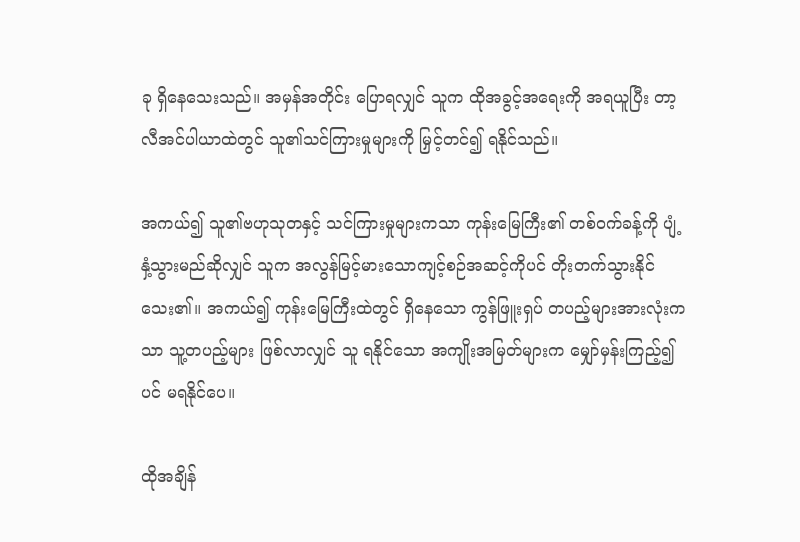ခု ရှိ‌နေသေးသည်။ အမှန်အတိုင်း ပြောရလျှင် သူက ထိုအခွင့်အရေးကို အရယူပြီး တာ့လီအင်ပါယာထဲတွင် သူ၏သင်ကြားမှုများကို မြှင့်တင်၍ ရနိုင်သည်။

အကယ်၍ သူ၏ဗဟုသုတနှင့် သင်ကြားမှုများကသာ ကုန်းမြေကြီး၏ တစ်ဝက်ခန့်ကို ပျံ့နှံ့သွားမည်ဆိုလျှင် သူက အလွန်မြင့်မားသောကျင့်စဉ်အဆင့်ကိုပင် တိုးတက်သွားနိုင်သေး၏။ အကယ်၍ ကုန်းမြေကြီးထဲတွင် ရှိနေသော ကွန်ဖြူးရှပ် တပည့်များအားလုံးကသာ သူ့တပည့်များ ဖြစ်လာလျှင် သူ ရနိုင်သော အကျိုးအမြတ်များက မျှော်မှန်းကြည့်၍ပင် မရနိုင်ပေ။

ထိုအချိန်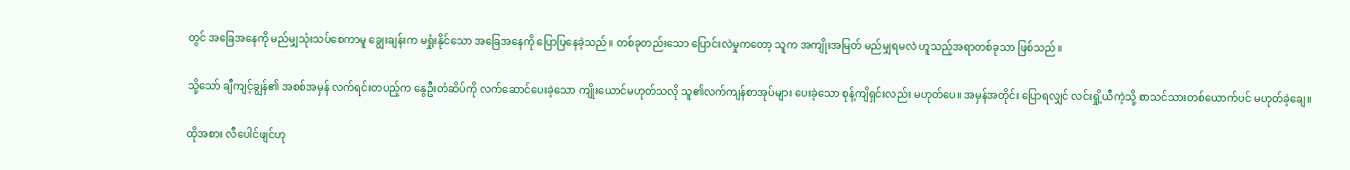တွင် အခြေအနေကို မည်မျှသုံးသပ်စေကာမူ ချွေးချန်းက မရှုံးနိုင်သော အခြေအနေကို ပြောပြနေခဲ့သည်။ တစ်ခုတည်းသော ပြောင်းလဲမှုကတော့ သူက အကျိုးအမြတ် မည်မျှရမလဲ ဟူသည့်အရာတစ်ခုသာ ဖြစ်သည်။

သို့သော် ချီကျင့်ချွန်၏ အစစ်အမှန် လက်ရင်းတပည့်က နွေဦးတံဆိပ်ကို လက်ဆောင်ပေးခဲ့သော ကျိုးယောင်မဟုတ်သလို သူ၏လက်ကျန်စာအုပ်များ ပေးခဲ့သော စုန့်ကျိရှင်းလည်း မဟုတ်ပေ။ အမှန်အတိုင်း ပြောရလျှင် လင်းရှို့ယီကဲ့သို့ စာသင်သားတစ်ယောက်ပင် မဟုတ်ခဲ့ချေ။

ထိုအစား လီပေါင်ဖျင်ဟု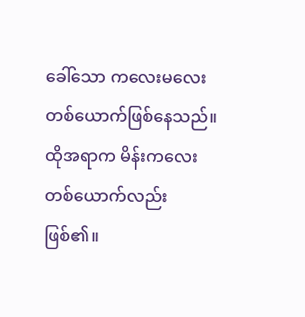ခေါ်သော ကလေးမလေးတစ်ယောက်ဖြစ်နေသည်။ ထိုအရာက မိန်းကလေးတစ်ယောက်လည်း ဖြစ်၏။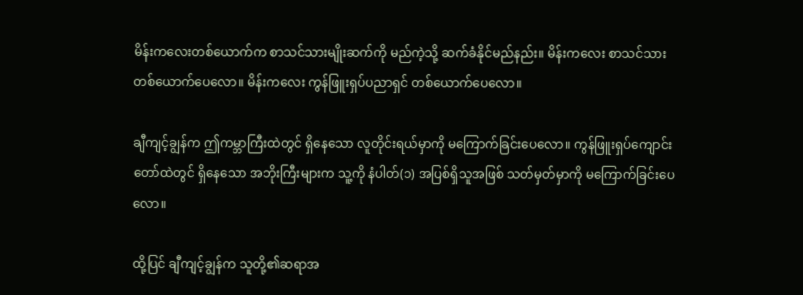မိန်းကလေးတစ်ယောက်က စာသင်သားမျိုးဆက်ကို မည်ကဲ့သို့ ဆက်ခံနိုင်မည်နည်း။ မိန်းကလေး စာသင်သားတစ်ယောက်ပေလော။ မိန်းကလေး ကွန်ဖြူးရှပ်ပညာရှင် တစ်ယောက်ပေလော။

ချီကျင့်ချွန်က ဤကမ္ဘာကြီးထဲတွင် ရှိနေသော လူတိုင်းရယ်မှာကို မကြောက်ခြင်းပေလော။ ‌ကွန်ဖြူးရှပ်ကျောင်းတော်ထဲတွင် ရှိနေသော အဘိုးကြီးများက သူ့ကို နံပါတ်(၁) အပြစ်ရှိသူအဖြစ် သတ်မှတ်မှာကို မကြောက်ခြင်းပေလော။

ထို့ပြင် ချီကျင့်ချွန်က သူတို့၏ဆရာအ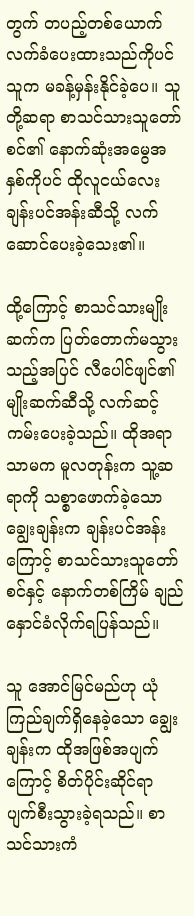တွက် တပည့်တစ်ယောက် လက်ခံပေးထားသည်ကိုပင် သူက မခန့်မှန်းနိုင်ခဲ့ပေ။ သူတို့ဆရာ စာသင်သားသူတော်စင်၏ နောက်ဆုံးအမွေအနှစ်ကိုပင် ထိုလူငယ်လေး ချန်းပင်အန်းဆီသို့ လက်ဆောင်ပေးခဲ့သေး၏။

ထို့ကြောင့် စာသင်သားမျိုးဆက်က ပြတ်တောက်မသွားသည့်အပြင် လီပေါင်ဖျင်၏ မျိုးဆက်ဆီသို့ လက်ဆင့်ကမ်းပေးခဲ့သည်။ ထိုအရာသာမက မူလတုန်းက သူ့ဆရာကို သစ္စာဖောက်ခဲ့သော ချွေးချန်းက ချန်းပင်အန်းကြောင့် စာသင်သားသူတော်စင်နှင့် နောက်တစ်ကြိမ် ချည်နှောင်ခံလိုက်ရပြန်သည်။

သူ အောင်မြင်မည်ဟု ယုံကြည်ချက်ရှိနေခဲ့သော ချွေးချန်းက ထိုအဖြစ်အပျက်ကြောင့် စိတ်ပိုင်းဆိုင်ရာ ပျက်စီးသွားခဲ့ရသည်။ စာသင်သားကံ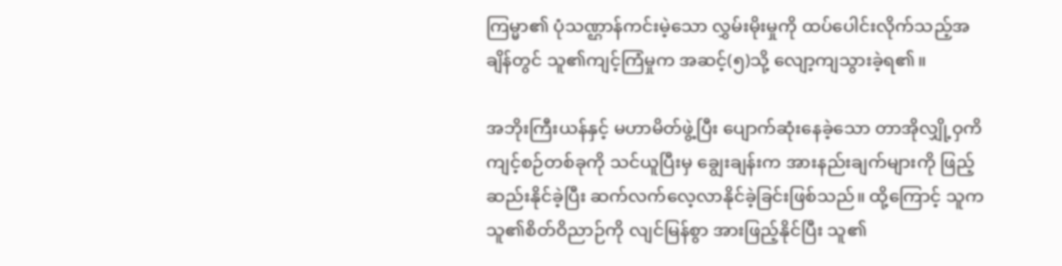ကြမ္မာ၏ ပုံသဏ္ဌာန်ကင်းမဲ့သော လွှမ်းမိုးမှုကို ထပ်ပေါင်းလိုက်သည့်အချိန်တွင် သူ၏ကျင့်ကြံမှုက အဆင့်(၅)သို့ လျော့ကျသွားခဲ့ရ၏။

အဘိုးကြီးယန်နှင့် မဟာမိတ်ဖွဲ့ပြီး ပျောက်ဆုံးနေခဲ့သော တာအိုလျှို့ဝှကိကျင့်စဉ်တစ်ခုကို သင်ယူပြီးမှ ချွေးချန်းက အားနည်းချက်များကို ဖြည့်ဆည်း‌နိုင်ခဲ့ပြီး ဆက်လက်လေ့လာနိုင်ခဲ့ခြင်းဖြစ်သည်။ ထို့ကြောင့် သူက သူ၏စိတ်ဝိညာဉ်ကို လျင်မြန်စွာ အားဖြည့်နိုင်ပြီး သူ၏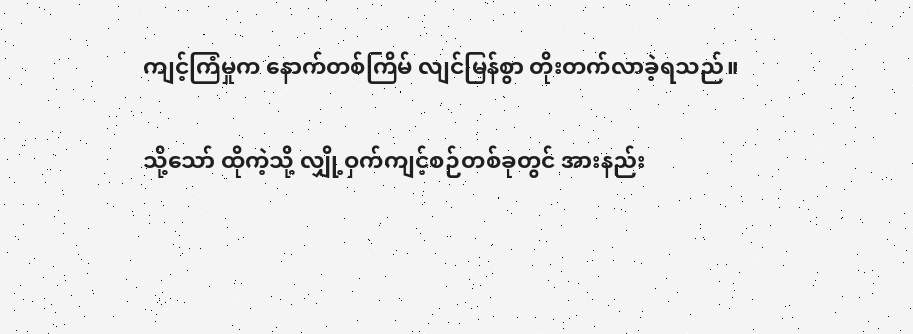ကျင့်ကြံမှုက နောက်တစ်ကြိမ် လျင်မြန်စွာ တိုးတက်လာခဲ့ရသည်။

သို့သော် ထိုကဲ့သို့ လျှို့ဝှက်ကျင့်စဉ်တစ်ခုတွင် အားနည်း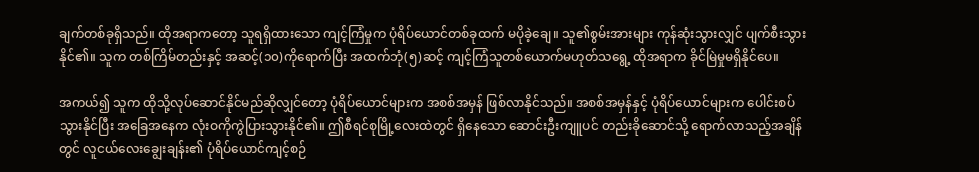ချက်တစ်ခုရှိသည်။ ထိုအရာကတော့ သူရရှိထားသော ကျင့်ကြံမှုက ပုံရိပ်ယောင်တစ်ခုထက် မပိုခဲ့‌ချေ။ သူ၏စွမ်းအားများ ကုန်ဆုံးသွားလျှင် ပျက်စီးသွားနိုင်၏။ သူက တစ်ကြိမ်တည်းနှင့် အဆင့်(၁၀)ကိုရောက်ပြီး အထက်ဘုံ(၅)ဆင့် ကျင့်ကြံသူတစ်ယောက်မဟုတ်သရွေ့ ထိုအရာက ခိုင်မြဲမှုမရှိနိုင်ပေ။

အကယ်၍ သူက ထိုသို့လုပ်ဆောင်နိုင်မည်ဆိုလျှင်တော့ ပုံရိပ်ယောင်များက အစစ်အမှန် ဖြစ်လာနိုင်သည်။ အစစ်အမှန်နှင့် ပုံရိပ်ယောင်များက ပေါင်းစပ်သွားနိုင်ပြီး အခြေအနေက လုံးဝကိုကွဲပြားသွားနိုင်၏။ ဤစီရင်စုမြို့လေးထဲတွင် ရှိနေသော ဆောင်းဦးကျူပင် တည်းခိုဆောင်သို့ ရောက်လာသည့်အချိန်တွင် လူငယ်လေးချွေးချန်း၏ ပုံရိပ်ယောင်ကျင့်စဉ်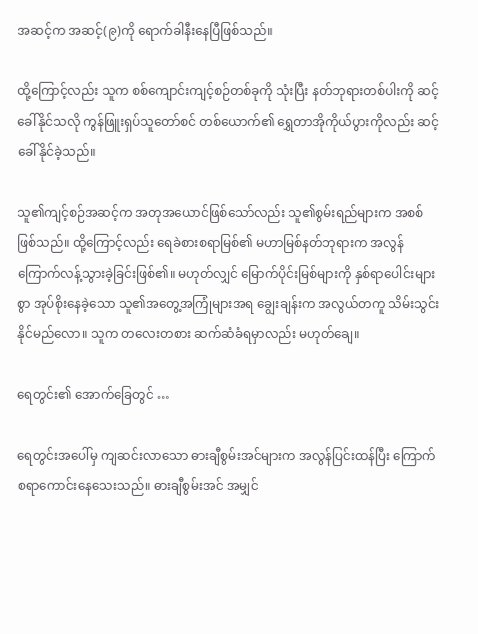အဆင့်က အဆင့်(၉)ကို ရောက်ခါနီးနေပြီဖြစ်သည်။

ထို့ကြောင့်လည်း သူက စစ်ကျောင်းကျင့်စဉ်တစ်ခုကို သုံးပြီး နတ်ဘုရားတစ်ပါးကို ဆင့်ခေါ်နိုင်သလို ကွန်ဖြူးရှပ်သူတော်စင် တစ်ယောက်၏ ရွှေတာအိုကိုယ်ပွားကိုလည်း ဆင့်ခေါ်နိုင်ခဲ့သည်။

သူ၏ကျင့်စဉ်အဆင့်က အတုအယောင်ဖြစ်သော်လည်း သူ၏စွမ်းရည်များက အစစ်ဖြစ်သည်။ ထို့ကြောင့်လည်း ရေခဲစားစရာမြစ်၏ မဟာမြစ်နတ်ဘုရားက အလွန်ကြောက်လန့်သွားခဲ့ခြင်းဖြစ်၏။ မဟုတ်လျှင် မြောက်ပိုင်းမြစ်များကို နှစ်ရာပေါင်းများစွာ အုပ်စိုးနေခဲ့သော သူ၏အတွေ့အကြုံများအရ ချွေးချန်းက အလွယ်တကူ သိမ်းသွင်းနိုင်မည်လော။ သူက တလေးတစား ဆက်ဆံခံရမှာလည်း မဟုတ်ချေ။

ရေတွင်း၏ အောက်ခြေတွင် …

ရေတွင်းအ‌ပေါ်မှ ကျဆင်းလာသော ဓားချီစွမ်းအင်များက အလွန်ပြင်းထန်ပြီး ကြောက်စရာကောင်းနေသေးသည်။ ဓားချီစွမ်းအင် အမျှင်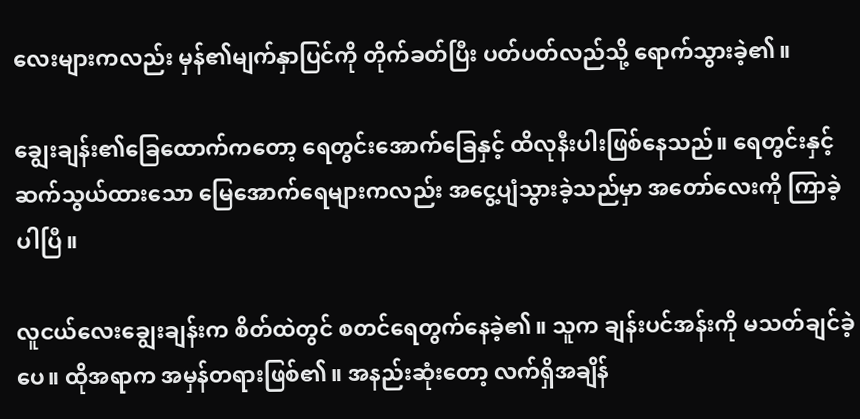လေးများကလည်း မှန်၏မျက်နှာပြင်ကို တိုက်ခတ်ပြီး ပတ်ပတ်လည်သို့ ရောက်သွားခဲ့၏။

ချွေးချန်း၏ခြေ‌ထောက်ကတော့ ရေတွင်းအောက်ခြေနှင့် ထိလုနီးပါးဖြစ်နေသည်။ ရေတွင်းနှင့် ဆက်သွယ်ထားသော မြေအောက်ရေများကလည်း ‌အငွေ့ပျံသွားခဲ့သည်မှာ အတော်လေးကို ကြာခဲ့ပါပြီ။

လူငယ်လေးချွေးချန်းက စိတ်ထဲတွင် စတင်ရေတွက်နေခဲ့၏။ သူက ချန်းပင်အန်းကို မသတ်ချင်ခဲ့ပေ။ ထိုအရာက အမှန်တရားဖြစ်၏။ အနည်းဆုံးတော့ လက်ရှိအချိန်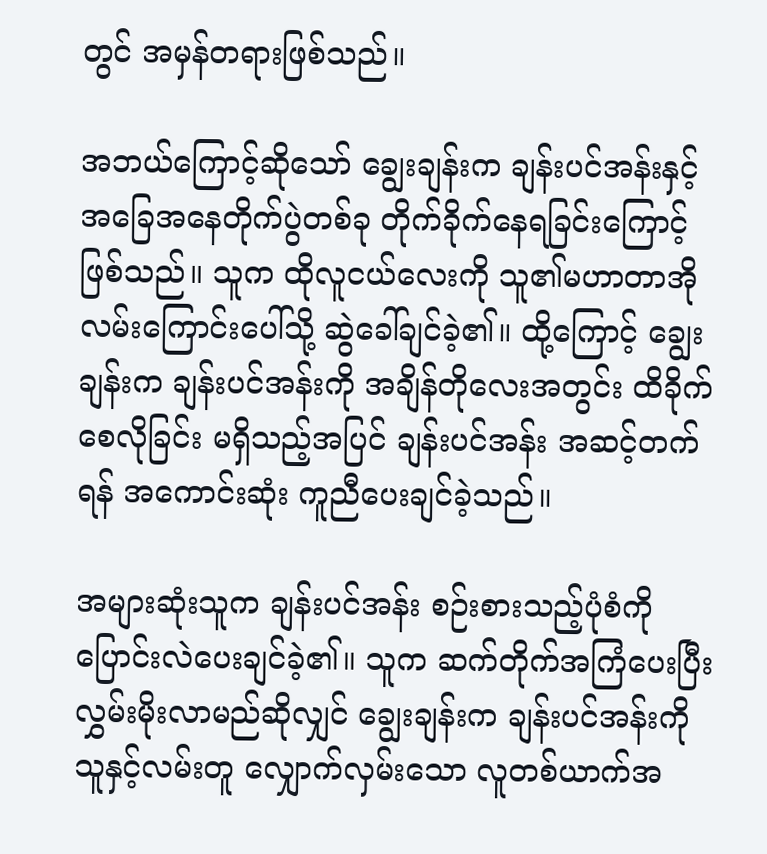တွင် အမှန်တရားဖြစ်သည်။

အဘယ်ကြောင့်ဆိုသော်‌‌ ချွေးချန်းက ချန်းပင်အန်းနှင့် အခြေအနေတိုက်ပွဲတစ်ခု တိုက်ခိုက်နေရခြင်းကြောင့်ဖြစ်သည်။ သူက ထိုလူငယ်လေးကို သူ၏မဟာတာအိုလမ်းကြောင်းပေါ်သို့ ဆွဲခေါ်ချင်ခဲ့၏။ ထို့ကြောင့် ချွေးချန်းက ချန်းပင်အန်းကို အချိန်တိုလေးအတွင်း ထိခိုက်စေလိုခြင်း မရှိသည့်အပြင် ချန်းပင်အန်း အဆင့်တက်ရန် အကောင်းဆုံး ကူညီပေးချင်ခဲ့သည်။

အများဆုံးသူက ချန်းပင်အန်း စဉ်းစားသည့်ပုံစံကို ပြောင်းလဲပေးချင်ခဲ့၏။ သူက ဆက်တိုက်အကြံပေးပြီး လွှမ်းမိုးလာမည်ဆိုလျှင် ချွေးချန်းက ချန်းပင်အန်းကို သူနှင့်လမ်းတူ လျှောက်လှမ်း‌သော လူတစ်ယာက်အ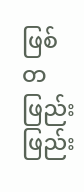ဖြစ် တဖြည်းဖြည်း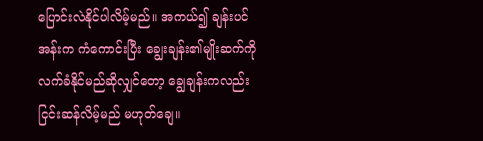ပြောင်းလဲနိုင်ပါလိမ့်မည်။ အကယ်၍ ချန်းပင်အန်းက ကံကောင်းပြီး ချွေးချန်း၏မျိုးဆက်ကို လက်ခံနိုင်မည်ဆိုလျှင်တော့ ချွေချန်းကလည်း ငြင်းဆန်လိမ့်မည် မဟုတ်ချေ။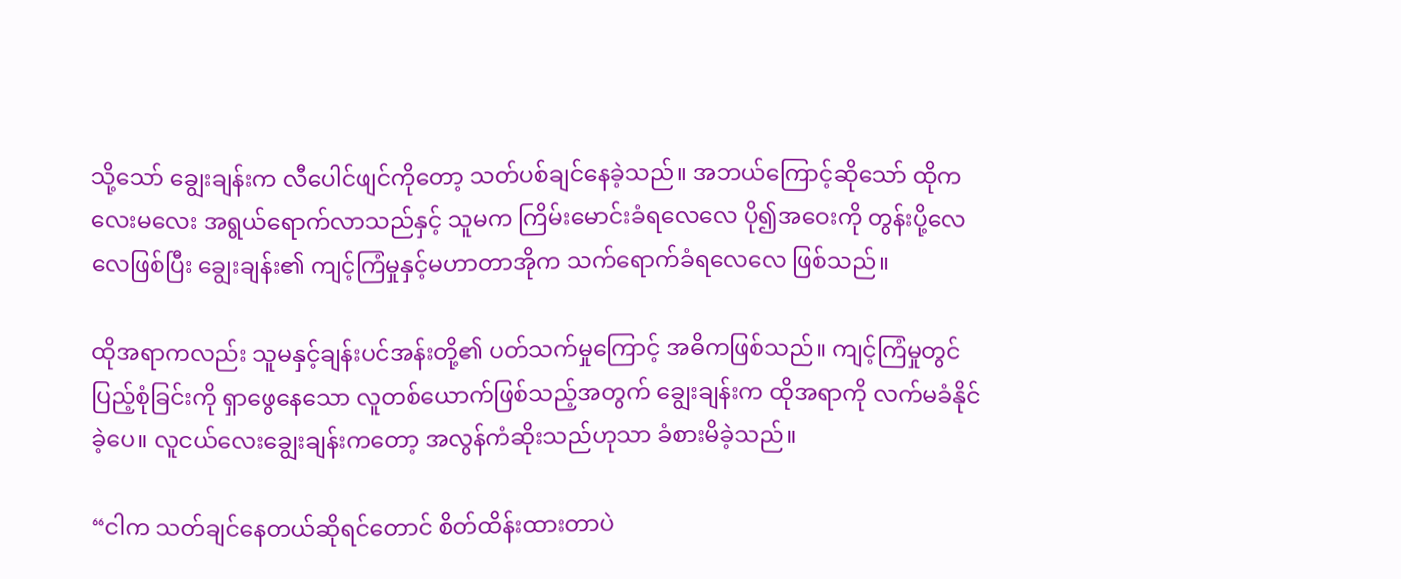သို့သော် ချွေးချန်းက လီပေါင်ဖျင်ကိုတော့ သတ်ပစ်ချင်နေခဲ့သည်။ အဘယ်ကြောင့်ဆိုသော် ထိုကလေးမလေး အရွယ်ရောက်လာသည်နှင့် သူမက ကြိမ်းမောင်းခံရလေလေ ပို၍အဝေးကို တွန်းပို့လေလေ‌ဖြစ်ပြီး ချွေးချန်း၏ ကျင့်ကြံမှုနှင့်မဟာတာအိုက သက်ရောက်ခံရလေလေ ဖြစ်သည်။

ထိုအရာကလည်း သူမနှင့်ချန်းပင်အန်းတို့၏ ပတ်သက်‌မှုကြောင့် အဓိကဖြစ်သည်။ ကျင့်ကြံမှုတွင် ပြည့်စုံခြင်းကို ရှာဖွေနေသော လူတစ်ယောက်ဖြစ်သည့်အတွက် ချွေးချန်းက ထိုအရာကို လက်မခံနိုင်ခဲ့ပေ။ လူငယ်လေးချွေးချန်းကတော့ အလွန်ကံဆိုးသည်ဟုသာ ခံစားမိခဲ့သည်။

“ငါက သတ်ချင်နေတယ်ဆိုရင်တောင် စိတ်ထိန်းထားတာပဲ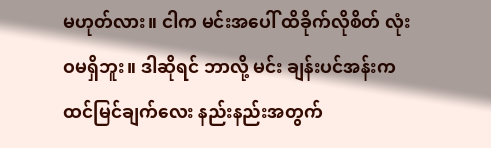မဟုတ်လား။ ငါက မင်းအပေါ် ထိခိုက်လိုစိတ် လုံးဝမရှိဘူး။ ဒါဆိုရင် ဘာလို့ မင်း ချန်းပင်အန်းက ထင်မြင်ချက်လေး နည်းနည်းအတွက်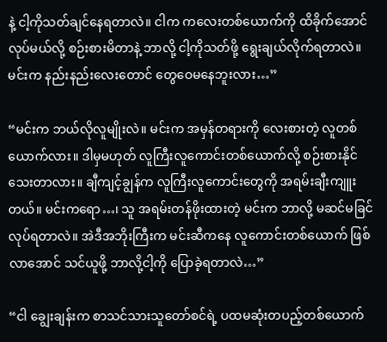နဲ့ ငါ့ကိုသတ်ချင်နေရတာလဲ။ ငါက ကလေးတစ်ယောက်ကို ထိခိုက်အောင်လုပ်မယ်လို့ စဉ်းစားမိတာနဲ့ ဘာလို့ ငါ့ကိုသတ်ဖို့ ရွေးချယ်လိုက်ရတာလဲ။ မင်းက နည်းနည်းလေးတောင် တွေဝေမနေဘူးလား…”

“မင်းက ဘယ်လိုလူမျိုးလဲ။ မင်းက အမှန်တရားကို လေးစားတဲ့ လူတစ်ယောက်လား။ ဒါမှမဟုတ် လူကြီးလူကောင်းတစ်ယောက်လို့ စဉ်းစားနိုင်သေးတာလား။ ချီကျင့်ချွန်က လူကြီးလူကောင်းတွေကို အရမ်းချီးကျူးတယ်။ မင်းကရော…၊ သူ အရမ်းတန်ဖိုးထားတဲ့ မင်းက ဘာလို့ မဆင်မခြင်လုပ်ရတာလဲ။ အဲဒီအဘိုးကြီးက မင်းဆီကနေ လူကောင်းတစ်ယောက် ဖြစ်လာအောင် သင်ယူဖို့ ဘာလို့ငါ့ကို ပြောခဲ့ရတာလဲ…”

“ငါ ချွေးချန်းက စာသင်သားသူတော်စင်ရဲ့ ပထမဆုံးတပည့်တစ်ယောက်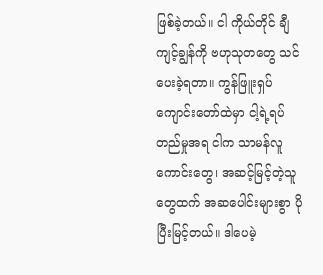ဖြစ်ခဲ့တယ်။ ငါ ကိုယ်တိုင် ချီကျင့်ချွန်ကို ဗဟုသုတတွေ သင်ပေးခဲ့ရတာ။ ကွန်ဖြူးရှပ်ကျောင်းတော်ထဲမှာ ငါ့ရဲ့ရပ်တည်မှုအရ ငါက သာမန်လူကောင်းတွေ၊ အဆင့်မြင့်တဲ့သူတွေထက် အဆပေါင်းများစွာ ပိုပြီးမြင့်တယ်။ ဒါပေမဲ့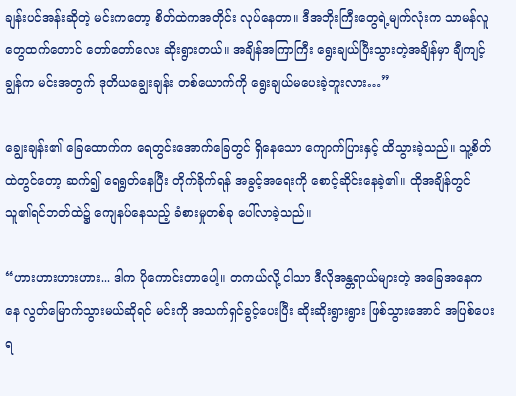ချန်းပင်အန်းဆိုတဲ့ မင်းကတော့ စိတ်ထဲကအတိုင်း လုပ်နေတာ။ ဒီအဘိုးကြီးတွေရဲ့မျက်လုံး‌က သာမန်လူတွေထက်တောင် တော်တော်လေး ဆိုးရွားတယ်။ အချိန်အကြာကြီး ရွေးချယ်ပြီးသွားတဲ့အချိန်မှာ ချီကျင့်ချွန်က မင်းအတွက် ဒုတိယချွေးချန်း တစ်ယောက်ကို ရွေးချယ်မပေးခဲ့ဘူးလား…”

ချွေးချန်း၏ ခြေထောက်က ရေတွင်းအောက်ခြေတွင် ရှိနေသော ကျောက်ပြားနှင့် ထိသွားခဲ့သည်။ သူ့စိတ်ထဲတွင်တော့ ဆက်၍ ရေရွတ်နေပြီး တိုက်ခိုက်ရန် အခွင့်အရေးကို စောင့်ဆိုင်းနေခဲ့၏။ ထိုအချိန်တွင် သူ၏ရင်ဘတ်ထဲ၌ ကျေနပ်နေသည့် ခံစားမှုတစ်ခု ပေါ်လာခဲ့သည်။

“ဟားဟားဟားဟား... ဒါက ပိုကောင်းတာပေါ့။ တကယ်လို့ ငါသာ ဒီလိုအန္တရာယ်များတဲ့ အခြေအနေကနေ လွတ်မြောက်သွားမယ်‌ဆိုရင် မင်းကို အသက်ရှင်ခွင့်ပေးပြီး ဆိုးဆိုးရွားရွား ဖြစ်သွားအောင် အပြစ်ပေးရ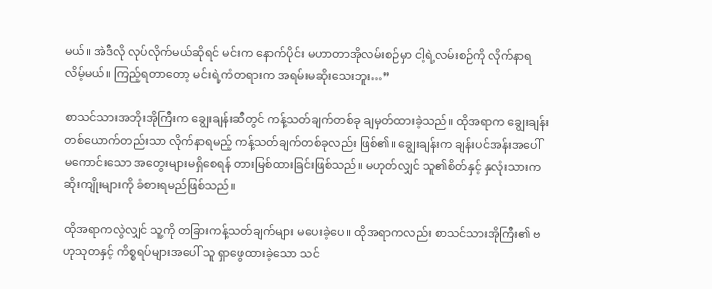မယ်။ အဲဒီလို လုပ်လိုက်မယ်ဆိုရင် မင်းက နောက်ပိုင်း မဟာတာအိုလမ်းစဉ်မှာ ငါ့ရဲ့လမ်းစဉ်ကို လိုက်နာရလိမ့်မယ်။ ကြည့်ရတာတော့ မင်းရဲ့ကံတရားက အရမ်းမဆိုးသေးဘူး…”

စာသင်သားအဘိုးအိုကြီးက ချွေးချန်းဆီတွင် ကန့်သတ်ချက်တစ်ခု ချမှတ်ထားခဲ့သည်။ ထိုအရာက ချွေးချန်း တစ်ယောက်တည်းသာ လိုက်နာရမည့် ကန့်သတ်ချက်တစ်ခုလည်း ဖြစ်၏။‌ ချွေးချန်းက ချန်းပင်အန်းအပေါ် မကောင်းသော အတွေးများမရှိစေရန် တားမြစ်ထားခြင်းဖြစ်သည်။ မဟုတ်လျှင် သူ၏စိတ်နှင့် နှလုံးသားက ဆိုးကျိုးများကို ခံစားရမည်ဖြစ်သည်။

ထိုအရာကလွဲလျှင် သူ့ကို တခြားကန့်သတ်ချက်များ မပေးခဲ့ပေ။ ထိုအရာကလည်း စာသင်သားအိုကြီး၏ ဗဟုသုတနှင့် ကိစ္စရပ်များအပေါ် သူ ရှာဖွေထားခဲ့သော သင်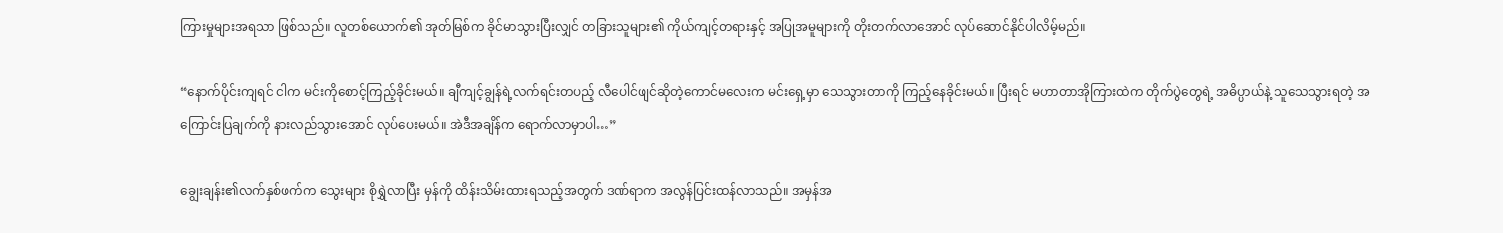ကြားမှုများအရသာ ဖြစ်သည်။ လူတစ်ယောက်၏ အုတ်မြစ်က ခိုင်မာသွားပြီးလျှင် တခြားသူများ၏ ကိုယ်ကျင့်တရားနှင့် အပြုအမူများကို တိုးတက်လာအောင် လုပ်ဆောင်နိုင်ပါလိမ့်မည်။

“နောက်ပိုင်းကျရင် ငါက မင်းကိုစောင့်ကြည့်ခိုင်းမယ်။ ချီကျင့်ချွန်ရဲ့လက်ရင်းတပည့် လီပေါင်ဖျင်ဆိုတဲ့ကောင်မလေးက မင်းရှေ့မှာ သေသွားတာကို ကြည့်နေခိုင်းမယ်။ ပြီးရင် မဟာတာအိုကြားထဲက တိုက်ပွဲတွေရဲ့ အဓိပ္ပာယ်နဲ့ သူသေသွားရတဲ့ အကြောင်းပြချက်ကို နားလည်သွားအောင် လုပ်ပေးမယ်။ အဲဒီအချိန်က ရောက်လာမှာပါ…”

ချွေးချန်း၏လက်နှစ်ဖက်က သွေးများ စိုရွှဲလာပြီး မှန်ကို ထိန်းသိမ်းထားရသည့်အတွက် ဒဏ်ရာက အလွန်ပြင်းထန်လာသည်။ အမှန်အ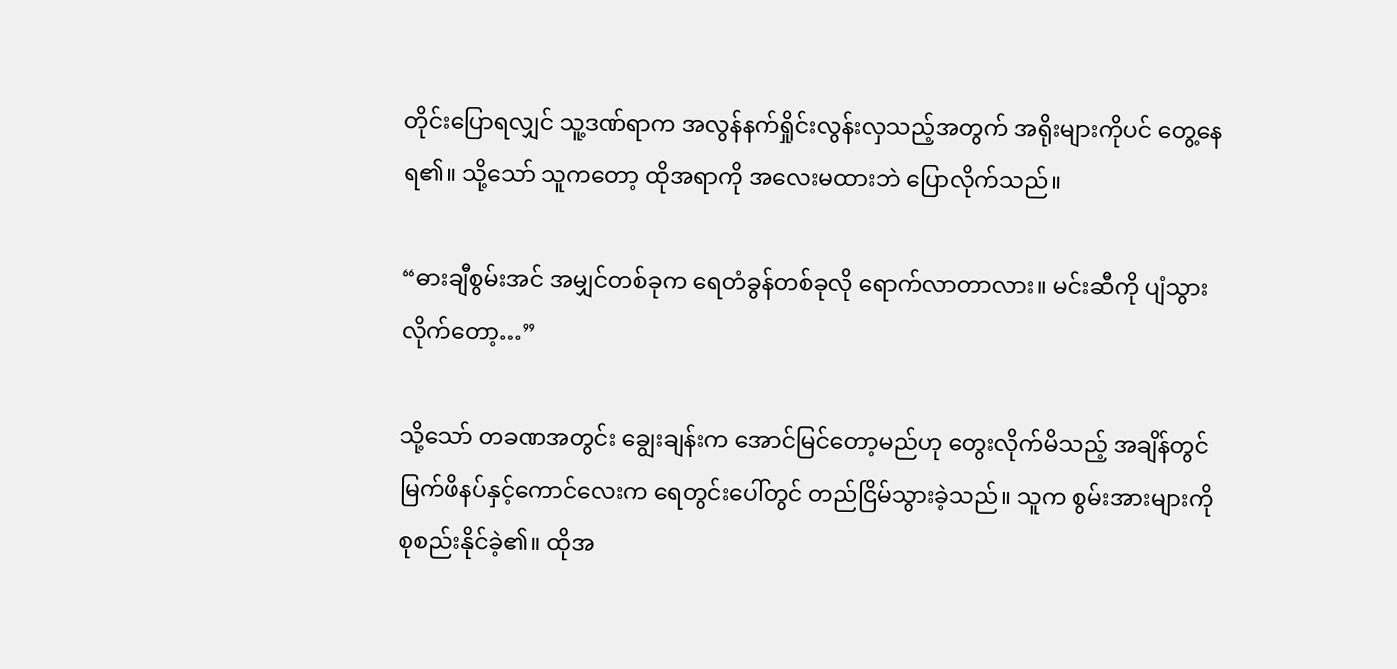တိုင်းပြောရလျှင် သူ့ဒဏ်ရာက အလွန်နက်ရှိုင်းလွန်းလှသည့်အတွက် အရိုးများကိုပင် တွေ့နေရ၏။ သို့သော် သူကတော့ ထိုအရာကို အလေးမထားဘဲ ပြောလိုက်သည်။

“ဓားချီစွမ်းအင် အမျှင်တစ်ခုက ရေတံခွန်တစ်ခုလို ရောက်လာတာလား။ မင်းဆီကို ပျံသွားလိုက်တော့…”

သို့သော် တခဏအတွင်း ချွေးချန်းက အောင်မြင်တော့မည်ဟု တွေးလိုက်မိသည့် အချိန်တွင် မြက်ဖိနပ်နှင့်ကောင်လေးက ရေတွင်းပေါ်တွင် တည်ငြိမ်သွားခဲ့သည်။ သူက စွမ်းအားများကို စုစည်းနိုင်ခဲ့၏။ ထိုအ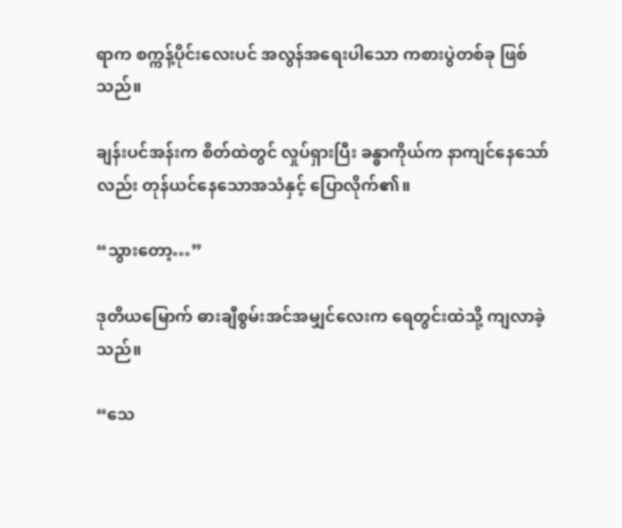ရာက စက္ကန့်ပိုင်းလေးပင် အလွန်အရေးပါသော ကစားပွဲတစ်ခု ဖြစ်သည်။

ချန်းပင်အန်းက စိတ်ထဲတွင် လှုပ်ရှားပြီး ခန္ဓာကိုယ်က နာကျင်နေသော်လည်း တုန်ယင်နေသောအသံနှင့် ပြောလိုက်၏။

“သွားတော့…”

ဒုတိယမြောက် ဓားချီစွမ်းအင်အမျှင်လေးက ရေတွင်းထဲသို့ ကျလာခဲ့သည်။

“သေ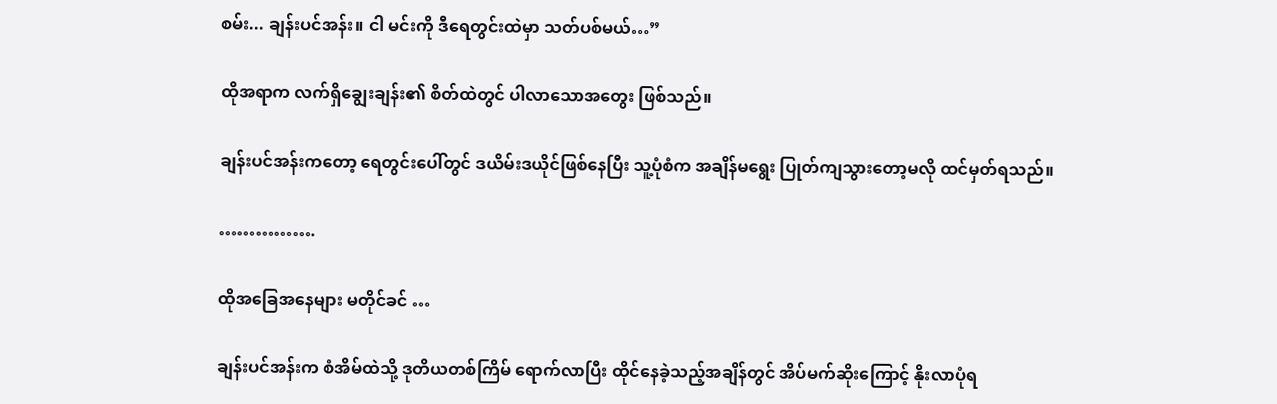စမ်း... ချန်းပင်အန်း။ ငါ မင်းကို ဒီရေတွင်းထဲမှာ သတ်ပစ်မယ်…”

ထိုအရာက လက်ရှိချွေးချန်း၏ စိတ်ထဲတွင် ပါလာသောအတွေး ဖြစ်သည်။

ချန်းပင်အန်းကတော့ ရေတွင်းပေါ်တွင် ဒယိမ်းဒယိုင်ဖြစ်နေပြီး သူ့ပုံစံက အချိန်မရွေး ပြုတ်ကျသွားတော့မလို ထင်မှတ်ရသည်။

…………….

ထိုအခြေအနေများ မတိုင်ခင် …

ချန်းပင်အန်းက စံအိမ်ထဲသို့ ဒုတိယတစ်ကြိမ် ရောက်လာပြီး ထိုင်နေခဲ့သည့်အချိန်တွင် အိပ်မက်ဆိုးကြောင့် နိုးလာပုံရ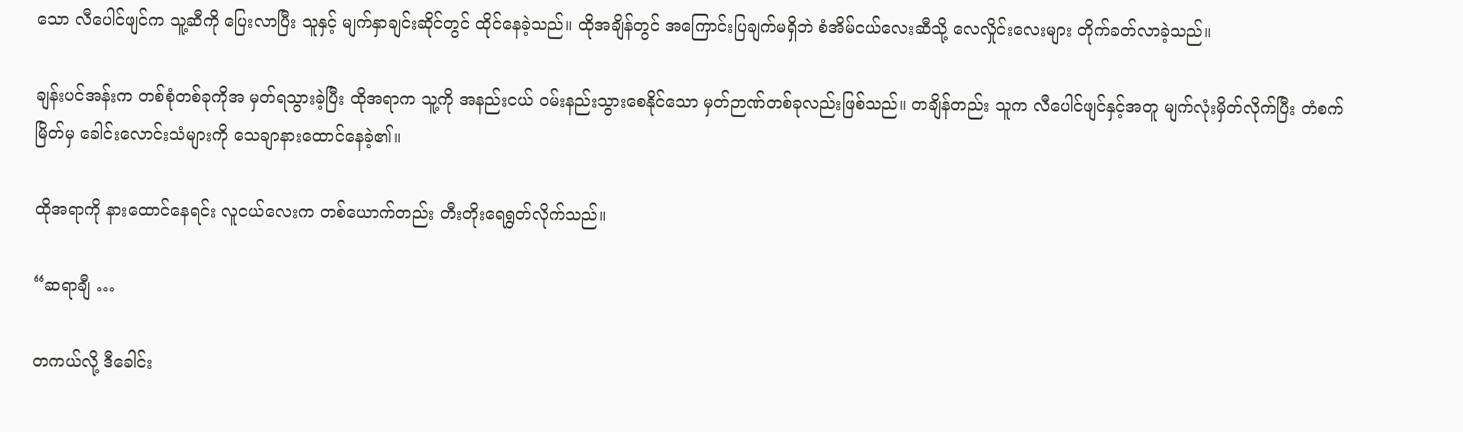သော လီပေါင်ဖျင်က သူ့ဆီကို ပြေးလာပြီး သူနှင့် မျက်နှာချင်းဆိုင်တွင် ထိုင်နေခဲ့သည်။ ထိုအချိန်တွင် အကြောင်းပြချက်မရှိဘဲ စံအိမ်ငယ်လေးဆီသို့ လေလှိုင်းလေးများ တိုက်ခတ်လာခဲ့သည်။

ချန်းပင်အန်းက တစ်စုံတစ်ခုကိုအ မှတ်ရသွားခဲ့ပြီး ထိုအရာက သူ့ကို အနည်းငယ် ဝမ်းနည်းသွားစေနိုင်သော မှတ်ဉာဏ်တစ်ခုလည်းဖြစ်သည်။ တချိန်တည်း သူက လီပေါင်ဖျင်နှင့်အတူ မျက်လုံးမှိတ်လိုက်ပြီး တံစက်မြိတ်မှ ခေါင်းလောင်းသံများကို သေချာ‌နားထောင်နေခဲ့၏။

ထိုအရာကို နားထောင်နေရင်း လူငယ်လေးက တစ်ယောက်တည်း တီးတိုးရေရွတ်လိုက်သည်။

“ဆရာချီ …

တကယ်လို့ ဒီခေါင်း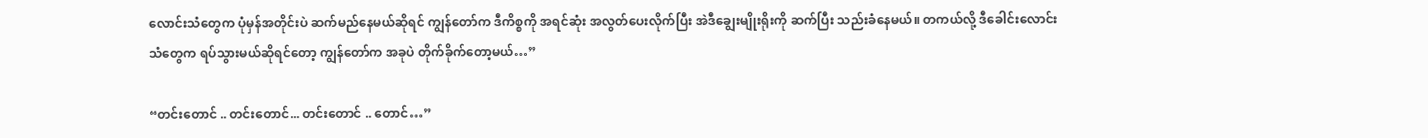လောင်းသံတွေက ပုံမှန်အတိုင်းပဲ ဆက်မည်နေမယ်ဆိုရင် ကျွန်တော်က ဒီကိစ္စကို အရင်ဆုံး အလွတ်ပေးလိုက်ပြီး အဲဒီချွေးမျိုးရိုးကို ဆက်ပြီး သည်းခံနေမယ်။ တကယ်လို့ ဒီခေါင်းလောင်းသံတွေက ရပ်သွားမယ်ဆိုရင်တော့ ကျွန်တော်က အခုပဲ တိုက်ခိုက်တော့မယ်…”

“တင်း‌တောင် .. တင်းတောင်... တင်း‌တောင် .. တောင်…”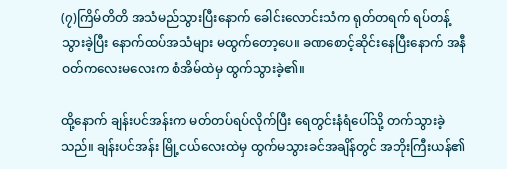(၇)ကြိမ်တိတိ အသံမည်သွားပြီးနောက် ခေါင်းလောင်းသံက ရုတ်တရက် ရပ်တန့်သွားခဲ့ပြီး နောက်ထပ်အသံများ မထွက်တော့ပေ။ ခဏစောင့်ဆိုင်းနေပြီးနောက် အနီဝတ်ကလေးမလေး‌က စံအိမ်ထဲမှ ထွက်သွားခဲ့၏။

ထို့နောက် ချန်းပင်အန်းက မတ်တပ်ရပ်လိုက်ပြီး ရေတွင်းနံရံပေါ်သို့ တက်သွားခဲ့သည်။ ချန်းပင်အန်း မြို့ငယ်လေးထဲမှ ထွက်မသွားခင်အချိန်တွင် အဘိုးကြီးယန်၏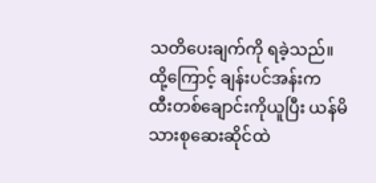သတိပေးချက်ကို ရခဲ့သည်။ ထို့ကြောင့် ချန်းပင်အန်းက ထီး‌တစ်ချောင်းကိုယူပြီး ယန်မိသားစုဆေးဆိုင်ထဲ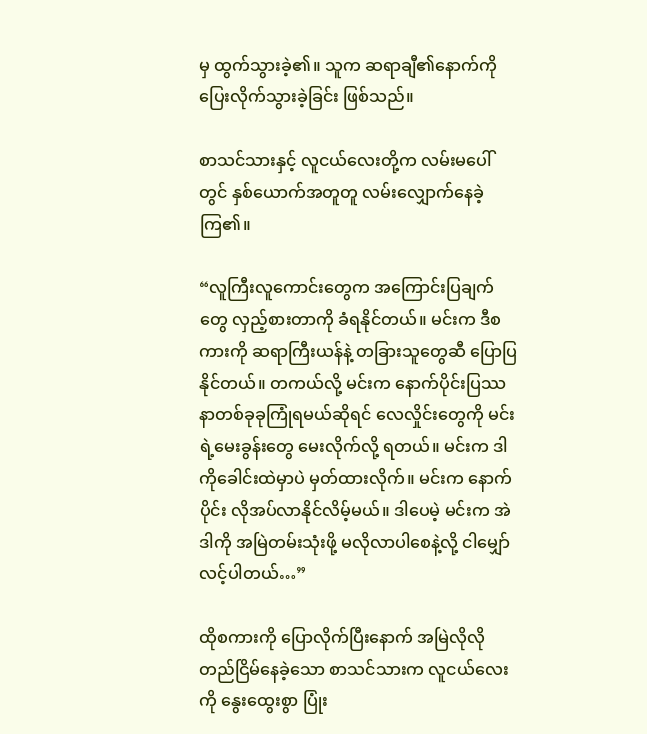မှ ထွက်သွားခဲ့၏။ သူက ဆရာချီ၏နောက်ကို ပြေးလိုက်သွားခဲ့ခြင်း ဖြစ်သည်။

စာသင်သားနှင့် လူငယ်လေးတို့က လမ်းမပေါ်တွင် နှစ်‌ယောက်အတူတူ လမ်းလျှောက်နေခဲ့ကြ၏။

“လူကြီး‌လူကောင်းတွေက အကြောင်းပြချက်တွေ လှည့်စားတာကို ခံရနိုင်တယ်။ မင်းက ဒီစကားကို ဆရာကြီးယန်နဲ့ တခြားသူတွေဆီ ပြောပြနိုင်တယ်။ တကယ်လို့ မင်းက နောက်ပိုင်းပြဿနာတစ်ခုခုကြုံရမယ်ဆိုရင် လေလှိုင်းတွေကို မင်းရဲ့မေးခွန်းတွေ မေးလိုက်လို့ ရတယ်။ မင်းက ဒါကိုခေါင်းထဲမှာပဲ မှတ်ထားလိုက်။ မင်းက နောက်ပိုင်း လိုအပ်လာနိုင်လိမ့်မယ်။ ဒါပေမဲ့ မင်းက အဲဒါကို အမြဲတမ်းသုံးဖို့ မလိုလာပါစေနဲ့လို့ ငါမျှော်လင့်ပါတယ်…”

ထိုစကားကို ပြောလိုက်ပြီးနောက် အမြဲလိုလို တည်ငြိမ်နေခဲ့သော စာသင်သားက လူငယ်လေးကို နွေးထွေးစွာ ပြုံး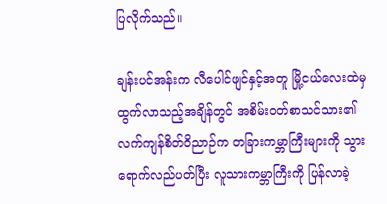ပြလိုက်သည်။

ချန်းပင်အန်းက လီပေါင်ဖျင်နှင့်အတူ မြို့ငယ်လေးထဲမှ ထွက်လာသည့်အချိန်တွင် အစိမ်းဝတ်စာသင်သား၏ လက်ကျန်စိတ်ဝိညာဉ်က တခြားကမ္ဘာကြီးများကို သွားရောက်လည်ပတ်ပြီး လူသားကမ္ဘာကြီးကို ပြန်လာခဲ့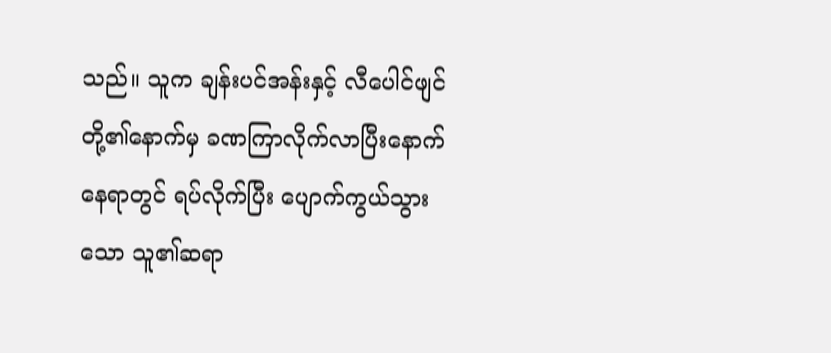သည်။ သူက ချန်းပင်အန်းနှင့် လီပေါင်ဖျင်တို့၏နောက်မှ ခဏကြာလိုက်လာပြီးနောက် နေရာတွင် ရပ်လိုက်ပြီး ပျောက်ကွယ်သွားသော သူ၏ဆရာ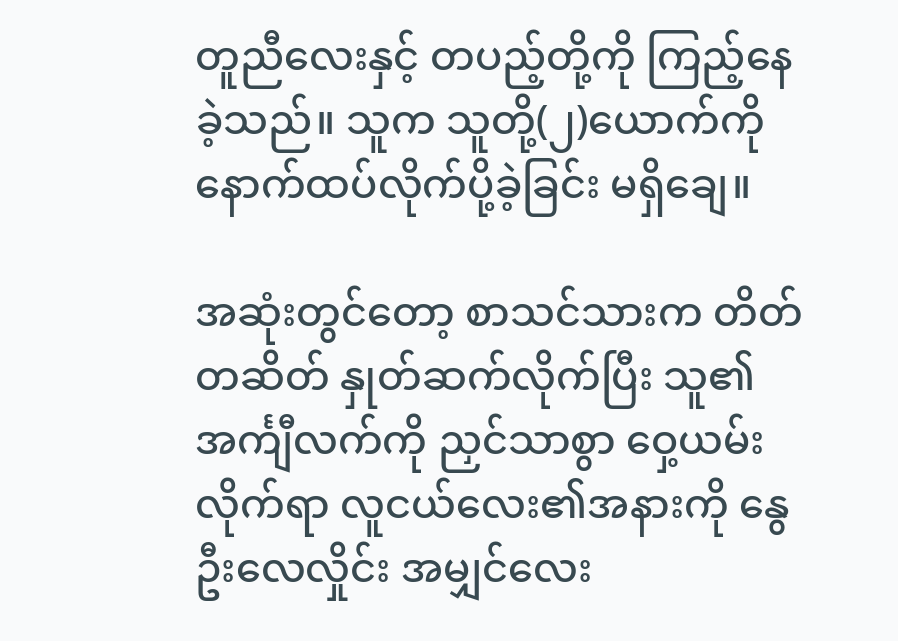တူညီလေးနှင့် တပည့်တို့ကို ကြည့်နေခဲ့သည်။ သူက သူတို့(၂)ယောက်ကို နောက်ထပ်လိုက်ပို့ခဲ့ခြင်း မရှိချေ။

အဆုံးတွင်တော့ စာသင်သားက တိတ်တဆိတ် နှုတ်ဆက်လိုက်ပြီး သူ၏အင်္ကျီလက်ကို ညှင်သာစွာ ဝှေ့ယမ်းလိုက်ရာ လူငယ်လေး၏အနားကို နွေဦးလေလှိုင်း အမျှင်လေး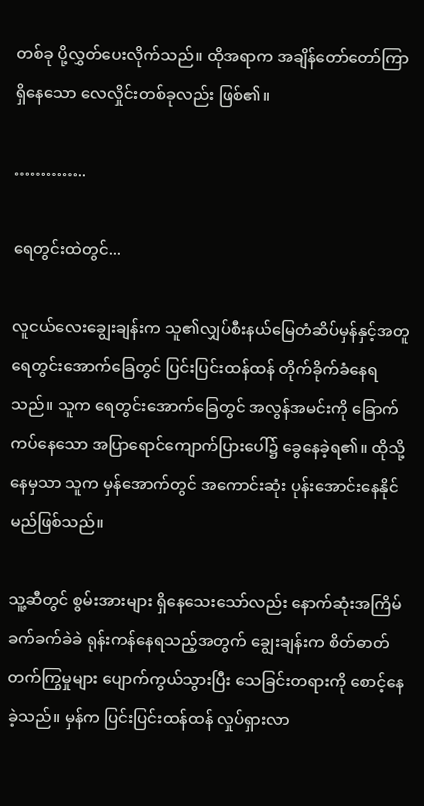တစ်ခု ပို့လွှတ်ပေးလိုက်သည်။ ထိုအရာက အချိန်တော်တော်ကြာ ရှိနေသော လေလှိုင်းတစ်ခုလည်း ဖြစ်၏။

…………..

ရေတွင်းထဲတွင်...

လူငယ်လေးချွေးချန်းက သူ၏လျှပ်စီးနယ်မြေတံဆိပ်မှန်နှင့်အတူ ရေတွင်းအောက်ခြေတွင် ပြင်းပြင်းထန်ထန် တိုက်ခိုက်ခံနေရသည်။ သူက ရေတွင်းအောက်ခြေတွင် အလွန်အမင်းကို ခြောက်ကပ်နေသော အပြာရောင်ကျောက်ပြားပေါ်၌ ခွေနေခဲ့ရ၏။ ထိုသို့နေမှသာ သူက မှန်အောက်တွင် အကောင်းဆုံး ပုန်းအောင်းနေနိုင်မည်ဖြစ်သည်။

သူ့ဆီတွင် စွမ်းအားများ ရှိနေသေးသော်လည်း နောက်ဆုံးအကြိမ် ခက်ခက်ခဲခဲ ရုန်းကန်နေရသည့်အတွက် ချွေးချန်းက စိတ်ဓာတ်တက်ကြွမှုများ ပျောက်ကွယ်သွားပြီး သေခြင်းတရားကို စောင့်နေခဲ့သည်။ မှန်က ပြင်းပြင်းထန်ထန် လှုပ်ရှားလာ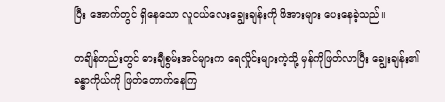ပြီး အောက်တွင် ရှိနေသော လူငယ်လေးချွေးချန်းကို ဖိအားများ ပေးနေခဲ့သည်။

တချိန်တည်းတွင် ဓားချီစွမ်းအင်များက ရေလှိုင်းများကဲ့သို့ မှန်ကိုဖြတ်လာပြီး ချွေးချန်း၏ခန္ဓာကိုယ်ကို ဖြတ်တောက်နေကြ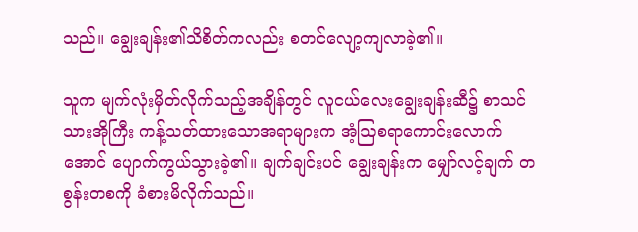သည်။ ချွေးချန်း၏သိစိတ်ကလည်း စတင်လျော့ကျလာခဲ့၏။

သူက မျက်လုံးမှိတ်လိုက်သည့်အချိန်တွင် လူငယ်လေးချွေးချန်းဆီ၌ စာသင်သားအိုကြီး ကန့်သတ်ထားသောအရာများက အံ့ဩစရာကောင်းလောက်အောင် ပျောက်ကွယ်သွားခဲ့၏။ ချက်ချင်းပင် ချွေးချန်းက မျှော်လင့်ချက် တစွန်းတစကို ခံစားမိလိုက်သည်။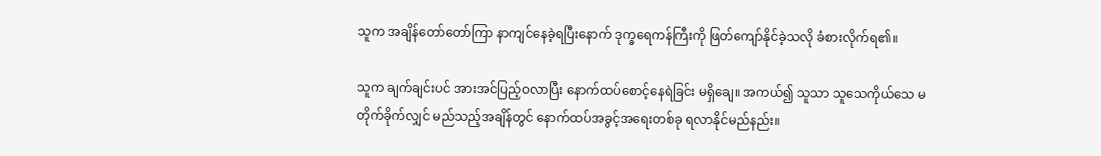သူက အချိန်တော်တော်ကြာ နာကျင်နေခဲ့ရပြီးနောက် ဒုက္ခရေကန်ကြီးကို ဖြတ်ကျော်နိုင်ခဲ့သလို ခံစားလိုက်ရ၏။

သူက ချက်ချင်းပင် အားအင်ပြည့်ဝလာပြီး နောက်ထပ်စောင့်နေရဲခြင်း မရှိချေ။ အကယ်၍ သူသာ သူသေကိုယ်သေ မတိုက်ခိုက်လျှင် မည်သည့်အချိန်တွင် နောက်ထပ်အခွင့်အရေးတစ်ခု ရလာနိုင်မည်နည်း။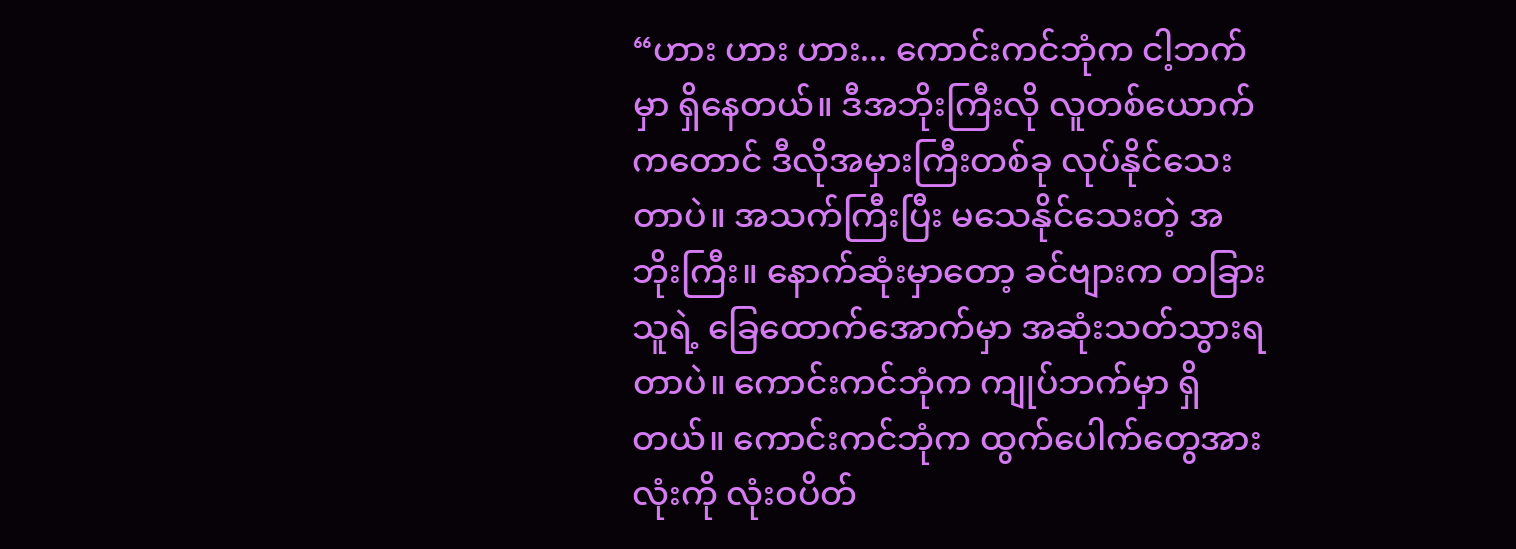“ဟား ဟား ဟား... ကောင်းကင်ဘုံက ငါ့ဘက်မှာ ရှိနေတယ်။ ဒီအဘိုးကြီးလို လူတစ်ယောက်ကတောင် ဒီလိုအမှားကြီးတစ်ခု လုပ်နိုင်သေးတာပဲ။ အသက်ကြီးပြီး မသေနိုင်သေးတဲ့‌ အဘိုးကြီး။ နောက်ဆုံးမှာတော့ ခင်ဗျားက တခြားသူရဲ့ ခြေထောက်အောက်မှာ အဆုံးသတ်သွားရတာပဲ။ ကောင်းကင်ဘုံက ကျုပ်ဘက်မှာ ရှိတယ်။ ကောင်းကင်ဘုံက ‌ထွက်ပေါက်တွေအားလုံးကို လုံးဝပိတ်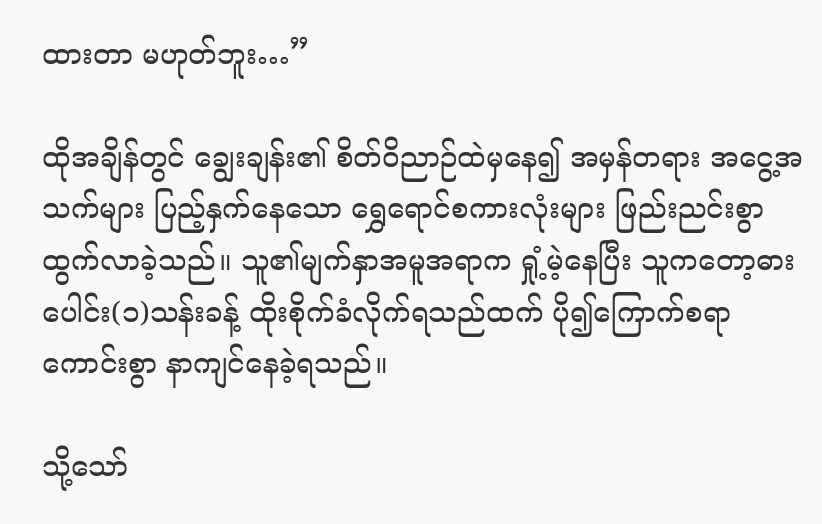ထားတာ မဟုတ်ဘူး…”

ထိုအချိန်တွင် ချွေးချန်း၏ စိတ်ဝိညာဉ်ထဲမှနေ၍ အမှန်တရား အငွေ့အသက်များ ပြည့်နှက်နေသော ရွှေရောင်စကားလုံးများ ဖြည်းညင်းစွာ ထွက်လာခဲ့သည်။ သူ၏မျက်နှာအမူအရာက ရှုံ့မဲ့နေပြီး သူကတော့ဓားပေါင်း(၁)သန်းခန့် ထိုးစိုက်ခံလိုက်ရသည်ထက် ပို၍ကြောက်စရာကောင်းစွာ နာကျင်နေခဲ့ရသည်။

သို့သော်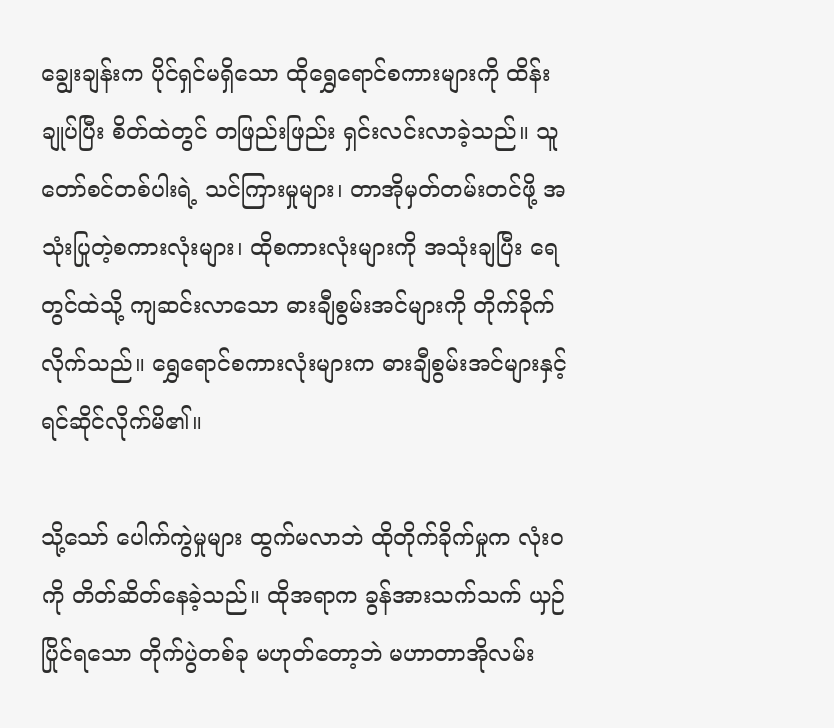ချွေးချန်းက ပိုင်ရှင်မရှိသော ထိုရွှေရောင်စကားများကို ထိန်းချုပ်ပြီး စိတ်ထဲတွင် တဖြည်းဖြည်း ရှင်းလင်းလာခဲ့သည်။ သူတော်စင်တစ်ပါးရဲ့ သင်ကြားမှုများ၊ တာအိုမှတ်တမ်းတင်ဖို့ အသုံးပြုတဲ့စကားလုံးများ၊ ထိုစကားလုံးများကို အသုံးချပြီး ရေတွင်ထဲသို့ ကျဆင်းလာသော ဓားချီစွမ်းအင်များကို တိုက်ခိုက်လိုက်သည်။ ရွှေရောင်စကားလုံးများက ဓားချီစွမ်းအင်များနှင့် ရင်ဆိုင်လိုက်မိ၏။

သို့သော် ပေါက်ကွဲမှုများ ထွက်မလာဘဲ ထိုတိုက်ခိုက်မှုက လုံးဝကို တိတ်ဆိတ်နေခဲ့သည်။ ထိုအရာက ခွန်အားသက်သက် ယှဉ်ပြိုင်ရသော တိုက်ပွဲတစ်ခု မဟုတ်တော့ဘဲ မဟာတာအိုလမ်း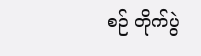စဉ် တိုက်ပွဲ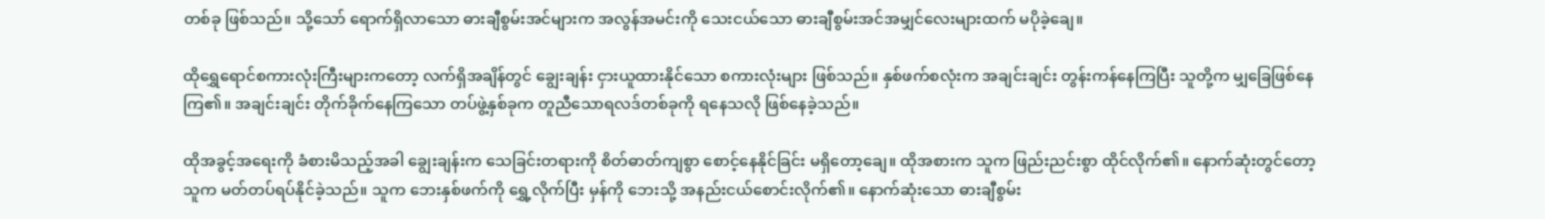တစ်ခု ဖြစ်သည်။ သို့သော် ရောက်ရှိလာသော ဓားချီစွမ်းအင်များက အလွန်အမင်းကို သေးငယ်သော ဓားချီစွမ်းအင်အမျှင်လေးများထက် မပိုခဲ့ချေ။

ထိုရွှေရောင်စကားလုံးကြီးများကတော့ လက်ရှိအချိန်တွင် ချွေးချန်း ငှားယူထားနိုင်သော စကားလုံးများ ဖြစ်သည်။ နှစ်ဖက်စလုံးက အချင်းချင်း တွန်းကန်နေကြပြီး သူတို့က မျှခြေဖြစ်နေကြ၏။ အချင်းချင်း တိုက်ခိုက်နေကြသော တပ်ဖွဲ့နှစ်ခုက တူညီသောရလဒ်တစ်ခုကို ရနေသလို ဖြစ်နေခဲ့သည်။

ထိုအခွင့်အရေးကို ခံစားမိသည့်အခါ ချွေးချန်းက သေခြင်းတရားကို စိတ်ဓာတ်ကျစွာ စောင့်နေနိုင်ခြင်း မရှိတော့ချေ။ ထိုအစားက သူက ဖြည်းညင်းစွာ ထိုင်လိုက်၏။ နောက်ဆုံးတွင်တော့ သူက မတ်တပ်ရပ်နိုင်ခဲ့သည်။ သူက ဘေးနှစ်ဖက်ကို ရွှေ့လိုက်ပြီး မှန်ကို ဘေးသို့ အနည်းငယ်စောင်းလိုက်၏။ နောက်ဆုံးသော ဓားချီစွမ်း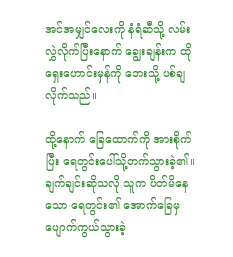အင်အမျှင်လေးကို နံရံဆီသို့ လမ်းလွှဲလိုက်ပြီးနောက် ချွေးချန်းက ထိုရှေးဟောင်းမှန်ကို ဘေးသို့ ပစ်ချလိုက်သည်။

ထို့နောက် ခြေထောက်ကို အားစိုက်ပြီး ရေတွင်းပေါ်သို့တက်သွားခဲ့၏။ ချက်ချင်းဆိုသလို သူက ပိတ်မိ‌နေသော ရေတွင်း၏ အောက်ခြေမှ ပျောက်ကွယ်သွားခဲ့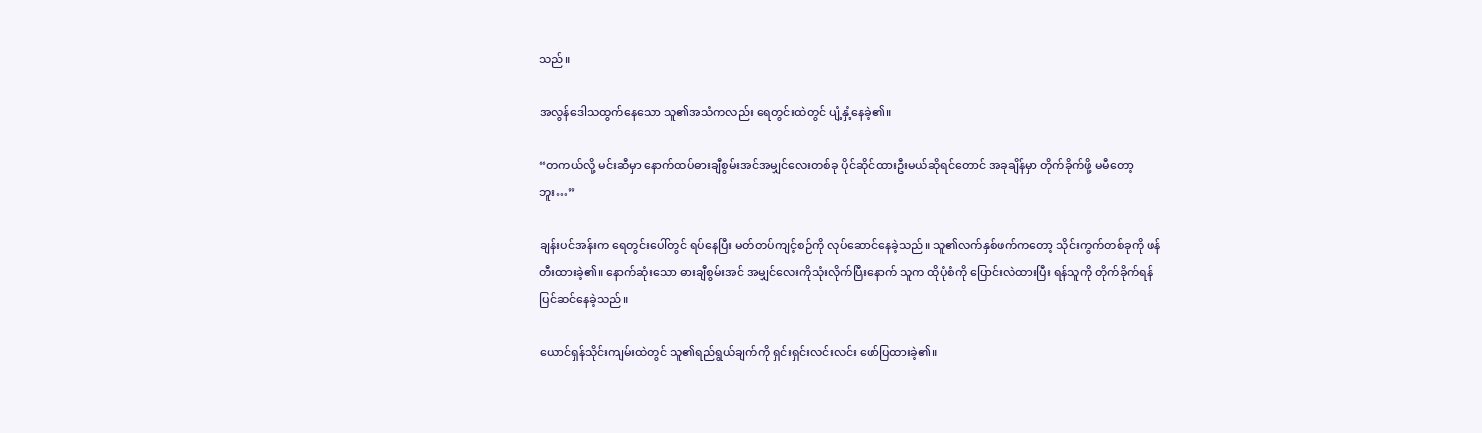သည်။

အလွန်ဒေါသထွက်နေသော သူ၏အသံကလည်း ရေတွင်းထဲတွင် ပျံ့နှံ့နေခဲ့၏။

“တကယ်လို့ မင်းဆီမှာ နောက်ထပ်ဓားချီစွမ်းအင်အမျှင်လေးတစ်ခု ပိုင်ဆိုင်ထားဦးမယ်ဆိုရင်တောင် အခုချိန်မှာ တိုက်ခိုက်ဖို့ မမီတော့ဘူး…”

ချန်းပင်အန်းက ရေတွင်းပေါ်တွင် ရပ်နေပြီး မတ်တပ်ကျင့်စဉ်ကို လုပ်ဆောင်နေခဲ့သည်။ သူ၏လက်နှစ်ဖက်ကတော့ သိုင်းကွက်တစ်ခုကို ဖန်တီးထားခဲ့၏။ နောက်ဆုံးသော ဓားချီစွမ်းအင် အမျှင်လေးကိုသုံးလိုက်ပြီးနောက် သူက ထိုပုံစံကို ပြောင်းလဲထားပြီး ရန်သူကို တိုက်ခိုက်ရန် ပြင်ဆင်နေခဲ့သည်။

ယောင်ရှန်သိုင်းကျမ်းထဲတွင် သူ၏ရည်ရွယ်ချက်ကို ရှင်းရှင်းလင်းလင်း ဖော်ပြထားခဲ့၏။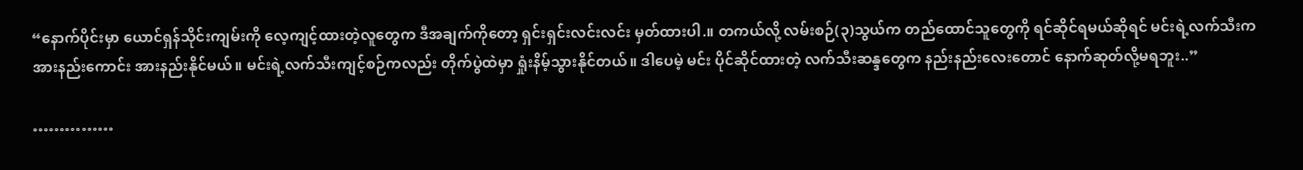“နောက်ပိုင်းမှာ ယောင်ရှန်သိုင်းကျမ်းကို လေ့ကျင့်ထားတဲ့လူတွေက ဒီအချက်ကိုတော့ ရှင်းရှင်းလင်းလင်း မှတ်ထားပါ.။ တကယ်လို့ လမ်းစဉ်(၃)သွယ်က တည်ထောင်သူတွေကို ရင်ဆိုင်ရမယ်‌ဆိုရင် မင်းရဲ့လက်သီးက အားနည်းကောင်း အားနည်းနိုင်မယ်။ မင်းရဲ့လက်သီးကျင့်စဉ်ကလည်း တိုက်ပွဲထဲမှာ ရှုံးနိမ့်သွားနိုင်တယ်။ ဒါပေမဲ့ မင်း ပိုင်ဆိုင်ထားတဲ့ လက်သီးဆန္ဒတွေက နည်းနည်းလေးတောင် နောက်ဆုတ်လို့မရဘူး..”

……………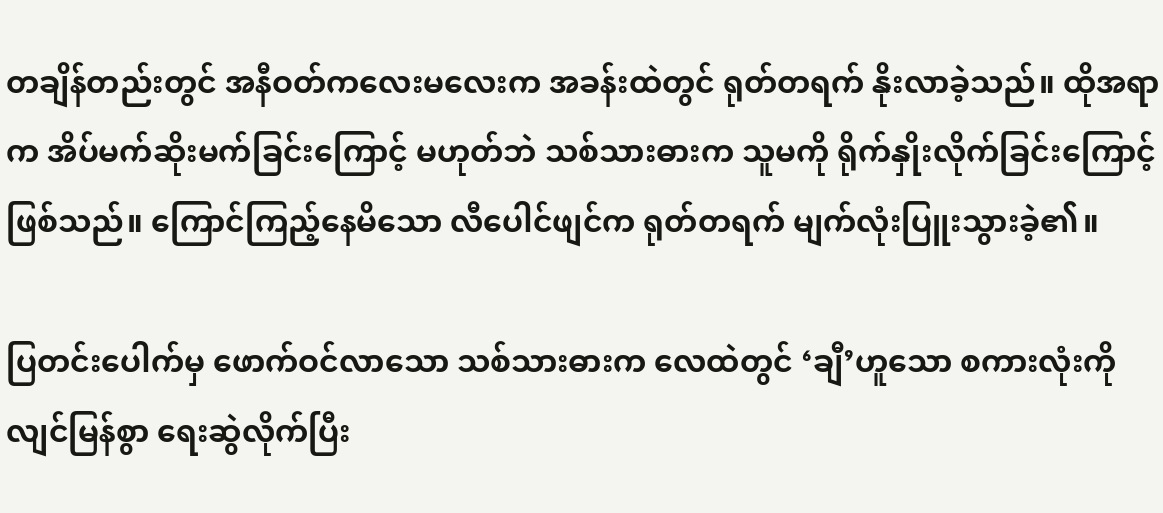တချိန်တည်းတွင် အနီဝတ်ကလေးမလေးက အခန်းထဲတွင် ရုတ်တရက် နိုးလာခဲ့သည်။ ထိုအရာက အိပ်မက်ဆိုးမက်ခြင်းကြောင့် မဟုတ်ဘဲ သစ်သားဓားက သူမကို ရိုက်နှိုးလိုက်ခြင်းကြောင့် ဖြစ်သည်။ ကြောင်ကြည့်နေမိသော လီပေါင်ဖျင်က ရုတ်တရက် မျက်လုံးပြူးသွားခဲ့၏။

ပြတင်းပေါက်မှ ဖောက်ဝင်လာသော သစ်သားဓားက လေထဲတွင် ‘ချီ’ဟူသော စကားလုံးကို လျင်မြန်စွာ ရေးဆွဲလိုက်ပြီး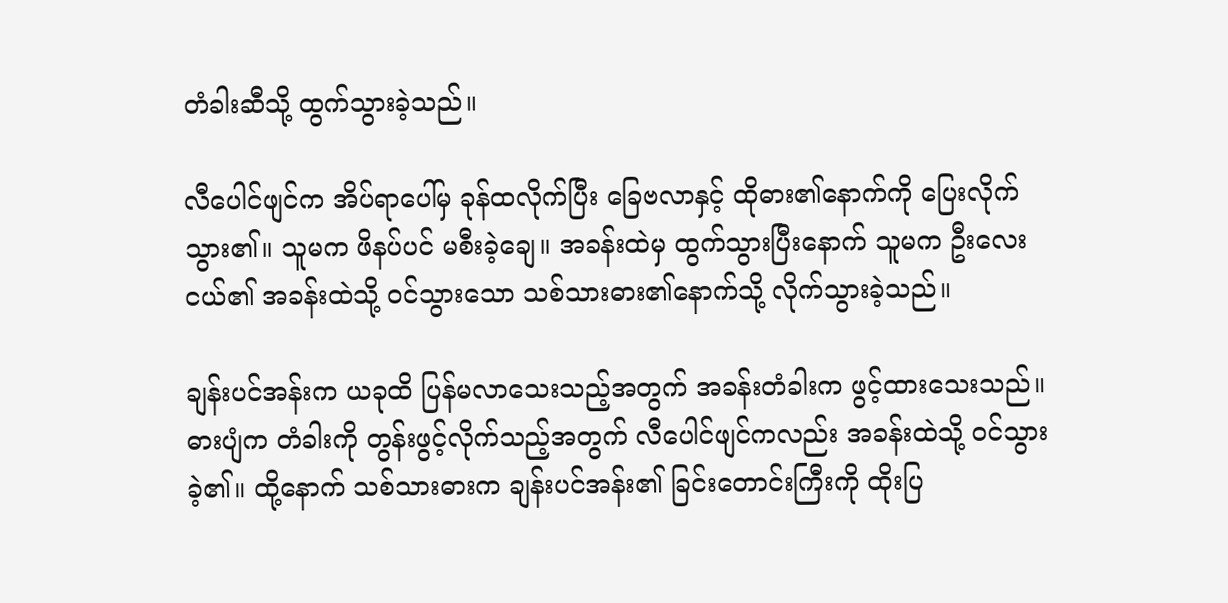တံခါးဆီသို့‌ ထွက်သွားခဲ့သည်။

လီပေါင်ဖျင်က အိပ်ရာပေါ်မှ ခုန်ထလိုက်ပြီး ခြေ‌ဗလာနှင့် ထိုဓား၏နောက်ကို ပြေးလိုက်သွား၏။ သူမက ဖိနပ်ပင် မစီးခဲ့‌ချေ။ အခန်းထဲမှ ထွက်သွားပြီးနောက် သူမက ဦးလေးငယ်၏ အခန်းထဲသို့ ဝင်သွားသော သစ်သားဓား၏နောက်သို့ လိုက်သွားခဲ့သည်။

ချန်းပင်အန်းက ယခုထိ ပြန်မလာသေးသည့်အတွက် အခန်းတံခါးက ဖွင့်ထားသေးသည်။ ဓားပျံက တံခါးကို တွန်းဖွင့်လိုက်သည့်အတွက် လီပေါင်ဖျင်ကလည်း အခန်းထဲသို့ ဝင်သွားခဲ့၏။ ထို့နောက် သစ်သားဓားက ချန်းပင်အန်း၏ ခြင်းတောင်းကြီးကို ထိုးပြ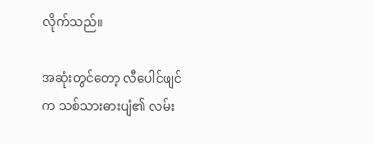လိုက်သည်။

အဆုံးတွင်တော့ လီပေါင်ဖျင်က သစ်သားဓားပျံ၏ လမ်း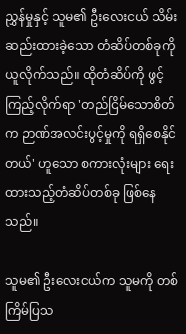ညွှန်မှုနှင့် သူမ၏ ဦးလေးငယ် သိမ်းဆည်းထားခဲ့သော တံဆိပ်တစ်ခုကို ယူလိုက်သည်။ ထိုတံဆိပ်ကို ဖွင့်ကြည့်လိုက်ရာ 'တည်ငြိမ်သောစိတ်က ဉာဏ်အလင်းပွင့်မှုကို ရရှိစေနိုင်တယ်' ဟူသော စကားလုံးများ ရေးထားသည့်တံဆိပ်တစ်ခု ဖြစ်နေသည်။

သူမ၏ ဦးလေးငယ်က သူမကို တစ်ကြိမ်ပြသ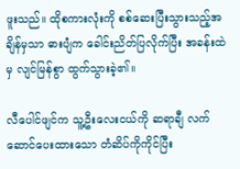ဖူးသည်။ ထိုစကားလုံးကို စစ်ဆေးပြီးသွားသည့်အချိန်မှသာ ဓားပျံက ခေါင်းညိတ်ပြလိုက်ပြီး အခန်းထဲမှ လျင်မြန်စွာ ထွက်သွားခဲ့၏။

လီပေါင်ဖျင်က သူ့ဦးလေးငယ်ကို ဆရာချီ လက်ဆောင်ပေးထားသော တံဆိပ်ကိုကိုင်ပြီး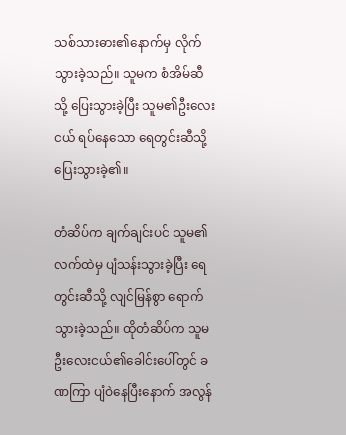သစ်သားဓား၏နောက်မှ လိုက်သွားခဲ့သည်။ သူမက စံအိမ်ဆီသို့ ပြေးသွားခဲ့ပြီး သူမ၏ဦးလေးငယ် ရပ်နေသော ရေတွင်းဆီသို့ ပြေးသွားခဲ့၏။

တံဆိပ်က ချက်ချင်းပင် သူမ၏လက်ထဲမှ ပျံသန်းသွားခဲ့ပြီး ရေတွင်းဆီသို့ လျင်မြန်စွာ ရောက်သွားခဲ့သည်။ ထိုတံဆိပ်က သူမ ဦးလေးငယ်၏ခေါင်းပေါ်တွင် ခဏကြာ ပျံဝဲနေပြီးနောက် အလွန်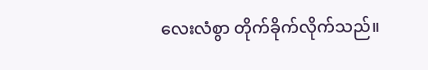လေးလံစွာ တိုက်ခိုက်လိုက်သည်။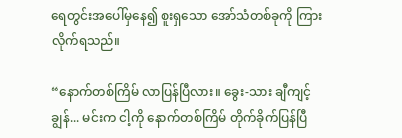ရေတွင်းအပေါ်မှနေ၍ စူးရှသော အော်သံတစ်ခုကို ကြားလိုက်ရသည်။

“နောက်တစ်ကြိမ် လာပြန်ပြီလား။ ခွေး-သား ချီကျင့်ချွန်... မင်းက ငါ့ကို နောက်တစ်ကြိမ် တိုက်ခိုက်ပြန်ပြီ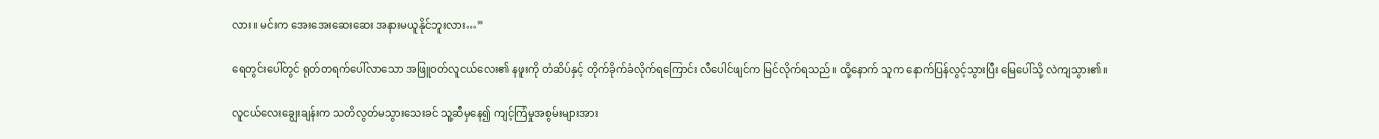လား။ မင်းက အေးအေးဆေးဆေး အနားမယူနိုင်ဘူးလား…”

ရေတွင်းပေါ်တွင် ရုတ်တရက်ပေါ်လာသော အဖြူဝတ်လူငယ်လေး၏ နဖူးကို တံဆိပ်နှင့် တိုက်ခိုက်ခံလိုက်ရကြောင်း လီပေါင်ဖျင်က မြင်လိုက်ရသည်။ ထို့နောက် သူက နောက်ပြန်လွင့်သွားပြီး မြေပေါ်သို့ လဲကျသွား၏။

လူငယ်လေးချွေးချန်းက သတိလွတ်မသွားသေးခင် သူ့ဆီမှနေ၍ ကျင့်ကြံမှုအစွမ်းများအား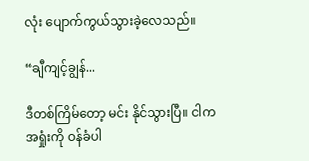လုံး ပျောက်ကွယ်သွားခဲ့လေသည်။

“ချီကျင့်ချွန်...

ဒီတစ်ကြိမ်တော့ မင်း နိုင်သွားပြီ။ ငါက အရှုံးကို ဝန်ခံပါ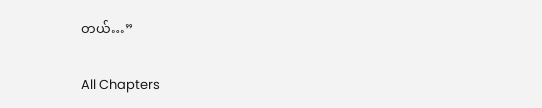တယ်…”

All Chapters